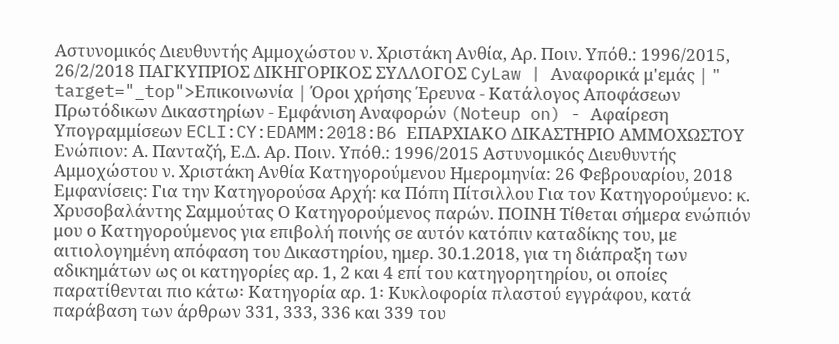Αστυνομικός Διευθυντής Αμμοχώστου ν. Χριστάκη Ανθία, Αρ. Ποιν. Υπόθ.: 1996/2015, 26/2/2018 ΠΑΓΚΥΠΡΙΟΣ ΔΙΚΗΓΟΡΙΚΟΣ ΣΥΛΛΟΓΟΣ CyLaw | Αναφορικά μ'εμάς | " target="_top">Επικοινωνία | Όροι χρήσης Έρευνα - Κατάλογος Αποφάσεων Πρωτόδικων Δικαστηρίων - Εμφάνιση Αναφορών (Noteup on) - Αφαίρεση Υπογραμμίσεων ECLI:CY:EDAMM:2018:B6 ΕΠΑΡΧΙΑΚΟ ΔΙΚΑΣΤΗΡΙΟ ΑΜΜΟΧΩΣΤΟΥ Ενώπιον: Α. Πανταζή, Ε.Δ. Αρ. Ποιν. Υπόθ.: 1996/2015 Αστυνομικός Διευθυντής Αμμοχώστου ν. Χριστάκη Ανθία Κατηγορούμενου Ημερομηνία: 26 Φεβρουαρίου, 2018 Εμφανίσεις: Για την Κατηγορούσα Αρχή: κα Πόπη Πίτσιλλου Για τον Κατηγορούμενο: κ. Χρυσοβαλάντης Σαμμούτας Ο Κατηγορούμενος παρών. ΠΟΙΝΗ Τίθεται σήμερα ενώπιόν μου ο Κατηγορούμενος για επιβολή ποινής σε αυτόν κατόπιν καταδίκης του, με αιτιολογημένη απόφαση του Δικαστηρίου, ημερ. 30.1.2018, για τη διάπραξη των αδικημάτων ως οι κατηγορίες αρ. 1, 2 και 4 επί του κατηγορητηρίου, οι οποίες παρατίθενται πιο κάτω꞉ Κατηγορία αρ. 1꞉ Κυκλοφορία πλαστού εγγράφου, κατά παράβαση των άρθρων 331, 333, 336 και 339 του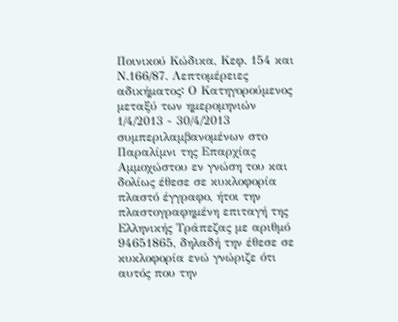Ποινικού Κώδικα, Κεφ. 154 και Ν.166/87. Λεπτομέρειες αδικήματος꞉ Ο Κατηγορούμενος μεταξύ των ημερομηνιών 1/4/2013 - 30/4/2013 συμπεριλαμβανομένων στο Παραλίμνι της Επαρχίας Αμμοχώστου εν γνώση του και δολίως έθεσε σε κυκλοφορία πλαστό έγγραφο, ήτοι την πλαστογραφημένη επιταγή της Ελληνικής Τράπεζας με αριθμό 94651865, δηλαδή την έθεσε σε κυκλοφορία ενώ γνώριζε ότι αυτός που την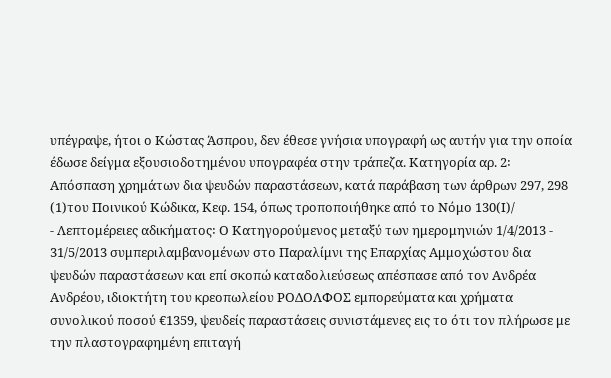υπέγραψε, ήτοι ο Κώστας Άσπρου, δεν έθεσε γνήσια υπογραφή ως αυτήν για την οποία έδωσε δείγμα εξουσιοδοτημένου υπογραφέα στην τράπεζα. Κατηγορία αρ. 2꞉ Απόσπαση χρημάτων δια ψευδών παραστάσεων, κατά παράβαση των άρθρων 297, 298
(1)του Ποινικού Κώδικα, Κεφ. 154, όπως τροποποιήθηκε από το Νόμο 130(Ι)/
- Λεπτομέρειες αδικήματος꞉ Ο Κατηγορούμενος μεταξύ των ημερομηνιών 1/4/2013 - 31/5/2013 συμπεριλαμβανομένων στο Παραλίμνι της Επαρχίας Αμμοχώστου δια ψευδών παραστάσεων και επί σκοπώ καταδολιεύσεως απέσπασε από τον Ανδρέα Ανδρέου, ιδιοκτήτη του κρεοπωλείου ΡΟΔΟΛΦΟΣ εμπορεύματα και χρήματα συνολικού ποσού €1359, ψευδείς παραστάσεις συνιστάμενες εις το ότι τον πλήρωσε με την πλαστογραφημένη επιταγή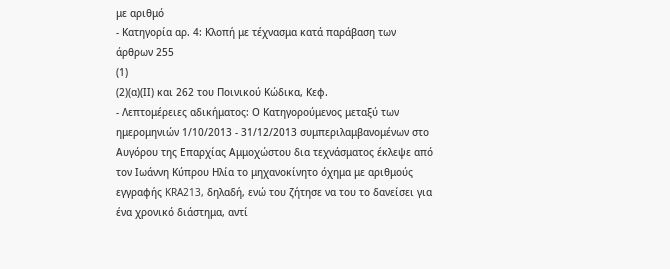με αριθμό
- Κατηγορία αρ. 4꞉ Κλοπή με τέχνασμα κατά παράβαση των άρθρων 255
(1)
(2)(α)(ΙΙ) και 262 του Ποινικού Κώδικα, Κεφ.
- Λεπτομέρειες αδικήματος꞉ Ο Κατηγορούμενος μεταξύ των ημερομηνιών 1/10/2013 - 31/12/2013 συμπεριλαμβανομένων στο Αυγόρου της Επαρχίας Αμμοχώστου δια τεχνάσματος έκλεψε από τον Ιωάννη Κύπρου Ηλία το μηχανοκίνητο όχημα με αριθμούς εγγραφής KRA213, δηλαδή, ενώ του ζήτησε να του το δανείσει για ένα χρονικό διάστημα, αντί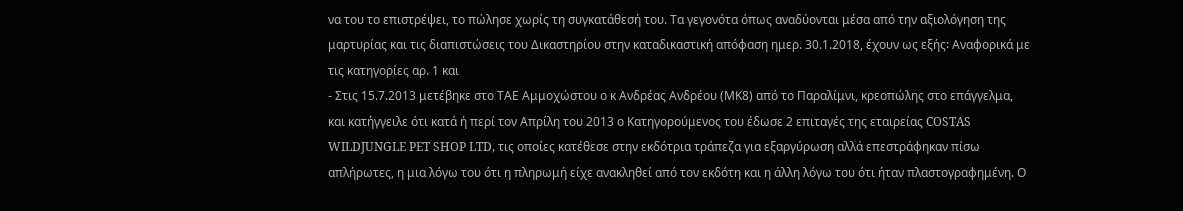να του το επιστρέψει, το πώλησε χωρίς τη συγκατάθεσή του. Τα γεγονότα όπως αναδύονται μέσα από την αξιολόγηση της μαρτυρίας και τις διαπιστώσεις του Δικαστηρίου στην καταδικαστική απόφαση ημερ. 30.1.2018, έχουν ως εξής꞉ Αναφορικά με τις κατηγορίες αρ. 1 και
- Στις 15.7.2013 μετέβηκε στο ΤΑΕ Αμμοχώστου ο κ Ανδρέας Ανδρέου (ΜΚ8) από το Παραλίμνι, κρεοπώλης στο επάγγελμα, και κατήγγειλε ότι κατά ή περί τον Απρίλη του 2013 ο Κατηγορούμενος του έδωσε 2 επιταγές της εταιρείας COSTAS WILDJUNGLE PET SHOP LTD, τις οποίες κατέθεσε στην εκδότρια τράπεζα για εξαργύρωση αλλά επεστράφηκαν πίσω απλήρωτες, η μια λόγω του ότι η πληρωμή είχε ανακληθεί από τον εκδότη και η άλλη λόγω του ότι ήταν πλαστογραφημένη. Ο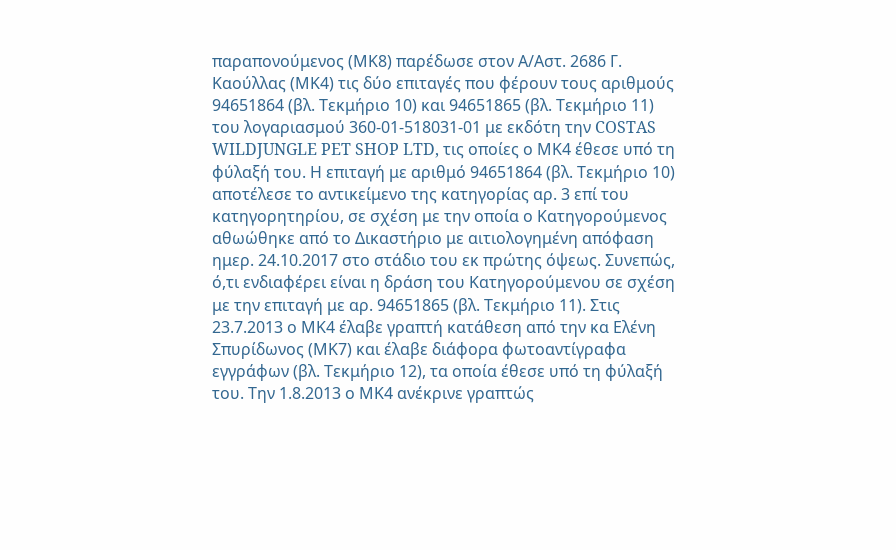παραπονούμενος (ΜΚ8) παρέδωσε στον Α/Αστ. 2686 Γ. Καούλλας (ΜΚ4) τις δύο επιταγές που φέρουν τους αριθμούς 94651864 (βλ. Τεκμήριο 10) και 94651865 (βλ. Τεκμήριο 11) του λογαριασμού 360-01-518031-01 με εκδότη την COSTAS WILDJUNGLE PET SHOP LTD, τις οποίες ο ΜΚ4 έθεσε υπό τη φύλαξή του. Η επιταγή με αριθμό 94651864 (βλ. Τεκμήριο 10) αποτέλεσε το αντικείμενο της κατηγορίας αρ. 3 επί του κατηγορητηρίου, σε σχέση με την οποία ο Κατηγορούμενος αθωώθηκε από το Δικαστήριο με αιτιολογημένη απόφαση ημερ. 24.10.2017 στο στάδιο του εκ πρώτης όψεως. Συνεπώς, ό,τι ενδιαφέρει είναι η δράση του Κατηγορούμενου σε σχέση με την επιταγή με αρ. 94651865 (βλ. Τεκμήριο 11). Στις 23.7.2013 ο ΜΚ4 έλαβε γραπτή κατάθεση από την κα Ελένη Σπυρίδωνος (ΜΚ7) και έλαβε διάφορα φωτοαντίγραφα εγγράφων (βλ. Τεκμήριο 12), τα οποία έθεσε υπό τη φύλαξή του. Την 1.8.2013 ο ΜΚ4 ανέκρινε γραπτώς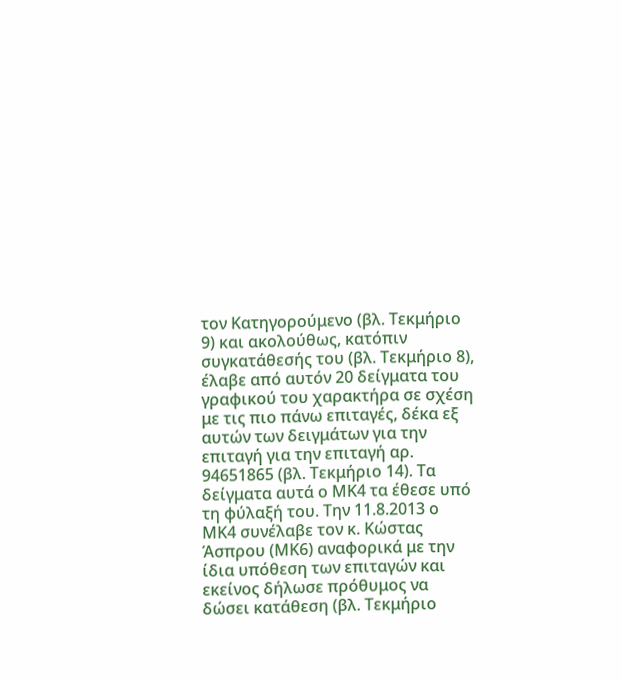τον Κατηγορούμενο (βλ. Τεκμήριο 9) και ακολούθως, κατόπιν συγκατάθεσής του (βλ. Τεκμήριο 8), έλαβε από αυτόν 20 δείγματα του γραφικού του χαρακτήρα σε σχέση με τις πιο πάνω επιταγές, δέκα εξ αυτών των δειγμάτων για την επιταγή για την επιταγή αρ. 94651865 (βλ. Τεκμήριο 14). Τα δείγματα αυτά ο ΜΚ4 τα έθεσε υπό τη φύλαξή του. Την 11.8.2013 ο ΜΚ4 συνέλαβε τον κ. Κώστας Άσπρου (ΜΚ6) αναφορικά με την ίδια υπόθεση των επιταγών και εκείνος δήλωσε πρόθυμος να δώσει κατάθεση (βλ. Τεκμήριο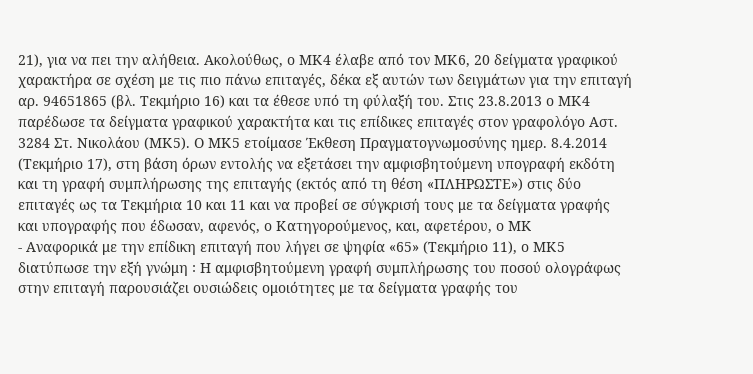21), για να πει την αλήθεια. Ακολούθως, ο ΜΚ4 έλαβε από τον ΜΚ6, 20 δείγματα γραφικού χαρακτήρα σε σχέση με τις πιο πάνω επιταγές, δέκα εξ αυτών των δειγμάτων για την επιταγή αρ. 94651865 (βλ. Τεκμήριο 16) και τα έθεσε υπό τη φύλαξή του. Στις 23.8.2013 ο ΜΚ4 παρέδωσε τα δείγματα γραφικού χαρακτήτα και τις επίδικες επιταγές στον γραφολόγο Αστ. 3284 Στ. Νικολάου (ΜΚ5). Ο ΜΚ5 ετοίμασε Έκθεση Πραγματογνωμοσύνης ημερ. 8.4.2014 (Τεκμήριο 17), στη βάση όρων εντολής να εξετάσει την αμφισβητούμενη υπογραφή εκδότη και τη γραφή συμπλήρωσης της επιταγής (εκτός από τη θέση «ΠΛΗΡΩΣΤΕ») στις δύο επιταγές ως τα Τεκμήρια 10 και 11 και να προβεί σε σύγκρισή τους με τα δείγματα γραφής και υπογραφής που έδωσαν, αφενός, ο Κατηγορούμενος, και, αφετέρου, ο ΜΚ
- Αναφορικά με την επίδικη επιταγή που λήγει σε ψηφία «65» (Τεκμήριο 11), ο ΜΚ5 διατύπωσε την εξή γνώμη ꞉ Η αμφισβητούμενη γραφή συμπλήρωσης του ποσού ολογράφως στην επιταγή παρουσιάζει ουσιώδεις ομοιότητες με τα δείγματα γραφής του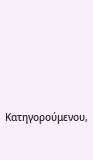Κατηγορούμενου,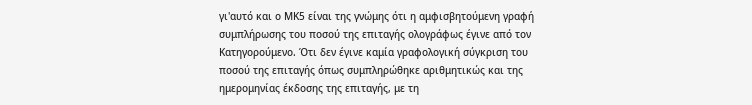γι'αυτό και ο ΜΚ5 είναι της γνώμης ότι η αμφισβητούμενη γραφή συμπλήρωσης του ποσού της επιταγής ολογράφως έγινε από τον Κατηγορούμενο. Ότι δεν έγινε καμία γραφολογική σύγκριση του ποσού της επιταγής όπως συμπληρώθηκε αριθμητικώς και της ημερομηνίας έκδοσης της επιταγής, με τη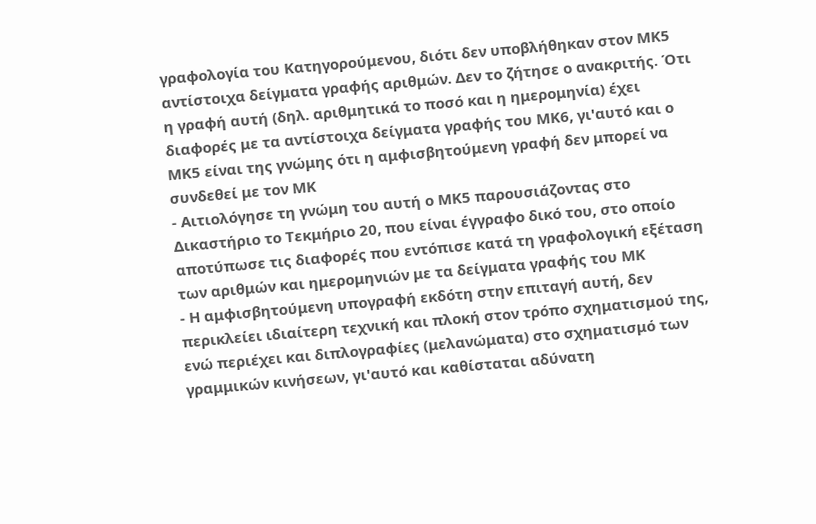γραφολογία του Κατηγορούμενου, διότι δεν υποβλήθηκαν στον ΜΚ5 αντίστοιχα δείγματα γραφής αριθμών. Δεν το ζήτησε ο ανακριτής. Ότι η γραφή αυτή (δηλ. αριθμητικά το ποσό και η ημερομηνία) έχει διαφορές με τα αντίστοιχα δείγματα γραφής του ΜΚ6, γι'αυτό και ο ΜΚ5 είναι της γνώμης ότι η αμφισβητούμενη γραφή δεν μπορεί να συνδεθεί με τον ΜΚ
- Αιτιολόγησε τη γνώμη του αυτή ο ΜΚ5 παρουσιάζοντας στο Δικαστήριο το Τεκμήριο 20, που είναι έγγραφο δικό του, στο οποίο αποτύπωσε τις διαφορές που εντόπισε κατά τη γραφολογική εξέταση των αριθμών και ημερομηνιών με τα δείγματα γραφής του ΜΚ
- Η αμφισβητούμενη υπογραφή εκδότη στην επιταγή αυτή, δεν περικλείει ιδιαίτερη τεχνική και πλοκή στον τρόπο σχηματισμού της, ενώ περιέχει και διπλογραφίες (μελανώματα) στο σχηματισμό των γραμμικών κινήσεων, γι'αυτό και καθίσταται αδύνατη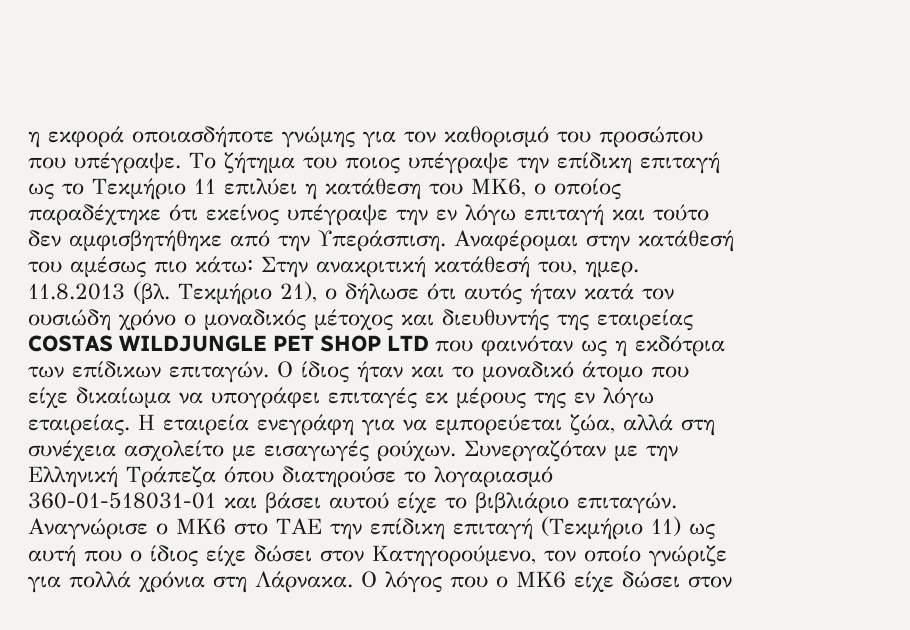η εκφορά οποιασδήποτε γνώμης για τον καθορισμό του προσώπου που υπέγραψε. Το ζήτημα του ποιος υπέγραψε την επίδικη επιταγή ως το Τεκμήριο 11 επιλύει η κατάθεση του ΜΚ6, ο οποίος παραδέχτηκε ότι εκείνος υπέγραψε την εν λόγω επιταγή και τούτο δεν αμφισβητήθηκε από την Υπεράσπιση. Αναφέρομαι στην κατάθεσή του αμέσως πιο κάτω꞉ Στην ανακριτική κατάθεσή του, ημερ. 11.8.2013 (βλ. Τεκμήριο 21), ο δήλωσε ότι αυτός ήταν κατά τον ουσιώδη χρόνο ο μοναδικός μέτοχος και διευθυντής της εταιρείας COSTAS WILDJUNGLE PET SHOP LTD που φαινόταν ως η εκδότρια των επίδικων επιταγών. Ο ίδιος ήταν και το μοναδικό άτομο που είχε δικαίωμα να υπογράφει επιταγές εκ μέρους της εν λόγω εταιρείας. Η εταιρεία ενεγράφη για να εμπορεύεται ζώα, αλλά στη συνέχεια ασχολείτο με εισαγωγές ρούχων. Συνεργαζόταν με την Ελληνική Τράπεζα όπου διατηρούσε το λογαριασμό 360-01-518031-01 και βάσει αυτού είχε το βιβλιάριο επιταγών. Αναγνώρισε ο ΜΚ6 στο ΤΑΕ την επίδικη επιταγή (Τεκμήριο 11) ως αυτή που ο ίδιος είχε δώσει στον Κατηγορούμενο, τον οποίο γνώριζε για πολλά χρόνια στη Λάρνακα. Ο λόγος που ο ΜΚ6 είχε δώσει στον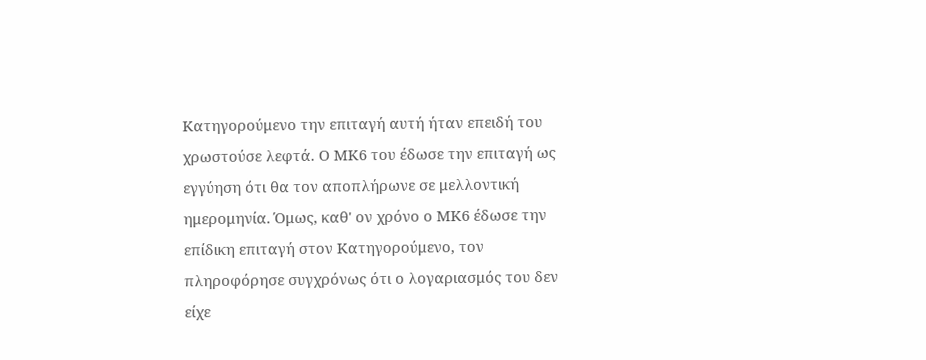Κατηγορούμενο την επιταγή αυτή ήταν επειδή του χρωστούσε λεφτά. Ο ΜΚ6 του έδωσε την επιταγή ως εγγύηση ότι θα τον αποπλήρωνε σε μελλοντική ημερομηνία. Όμως, καθ' ον χρόνο ο ΜΚ6 έδωσε την επίδικη επιταγή στον Κατηγορούμενο, τον πληροφόρησε συγχρόνως ότι ο λογαριασμός του δεν είχε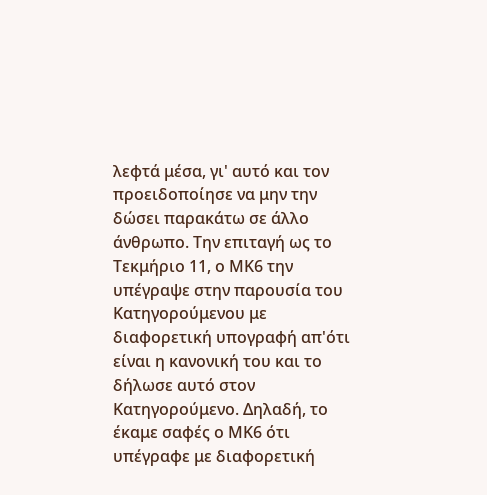λεφτά μέσα, γι' αυτό και τον προειδοποίησε να μην την δώσει παρακάτω σε άλλο άνθρωπο. Την επιταγή ως το Τεκμήριο 11, ο ΜΚ6 την υπέγραψε στην παρουσία του Κατηγορούμενου με διαφορετική υπογραφή απ'ότι είναι η κανονική του και το δήλωσε αυτό στον Κατηγορούμενο. Δηλαδή, το έκαμε σαφές ο ΜΚ6 ότι υπέγραφε με διαφορετική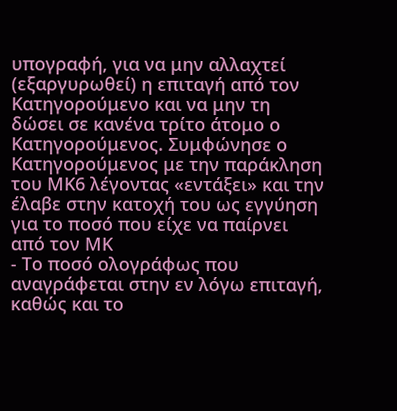υπογραφή, για να μην αλλαχτεί (εξαργυρωθεί) η επιταγή από τον Κατηγορούμενο και να μην τη δώσει σε κανένα τρίτο άτομο ο Κατηγορούμενος. Συμφώνησε ο Κατηγορούμενος με την παράκληση του ΜΚ6 λέγοντας «εντάξει» και την έλαβε στην κατοχή του ως εγγύηση για το ποσό που είχε να παίρνει από τον ΜΚ
- Το ποσό ολογράφως που αναγράφεται στην εν λόγω επιταγή, καθώς και το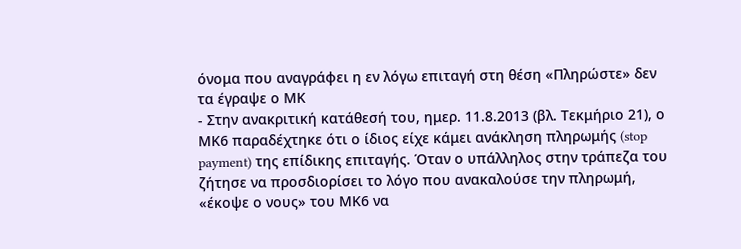όνομα που αναγράφει η εν λόγω επιταγή στη θέση «Πληρώστε» δεν τα έγραψε ο ΜΚ
- Στην ανακριτική κατάθεσή του, ημερ. 11.8.2013 (βλ. Τεκμήριο 21), ο ΜΚ6 παραδέχτηκε ότι ο ίδιος είχε κάμει ανάκληση πληρωμής (stop payment) της επίδικης επιταγής. Όταν ο υπάλληλος στην τράπεζα του ζήτησε να προσδιορίσει το λόγο που ανακαλούσε την πληρωμή, «έκοψε ο νους» του ΜΚ6 να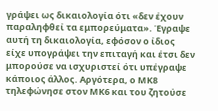γράψει ως δικαιολογία ότι «δεν έχουν παραληφθεί τα εμπορεύματα». Έγραψε αυτή τη δικαιολογία, εφόσον ο ίδιος είχε υπογράψει την επιταγή και έτσι δεν μπορούσε να ισχυριστεί ότι υπέγραψε κάποιος άλλος. Αργότερα, ο ΜΚ8 τηλεφώνησε στον ΜΚ6 και του ζητούσε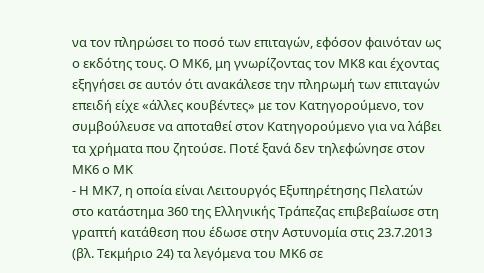να τον πληρώσει το ποσό των επιταγών, εφόσον φαινόταν ως ο εκδότης τους. Ο ΜΚ6, μη γνωρίζοντας τον ΜΚ8 και έχοντας εξηγήσει σε αυτόν ότι ανακάλεσε την πληρωμή των επιταγών επειδή είχε «άλλες κουβέντες» με τον Κατηγορούμενο, τον συμβούλευσε να αποταθεί στον Κατηγορούμενο για να λάβει τα χρήματα που ζητούσε. Ποτέ ξανά δεν τηλεφώνησε στον ΜΚ6 ο ΜΚ
- Η ΜΚ7, η οποία είναι Λειτουργός Εξυπηρέτησης Πελατών στο κατάστημα 360 της Ελληνικής Τράπεζας επιβεβαίωσε στη γραπτή κατάθεση που έδωσε στην Αστυνομία στις 23.7.2013 (βλ. Τεκμήριο 24) τα λεγόμενα του ΜΚ6 σε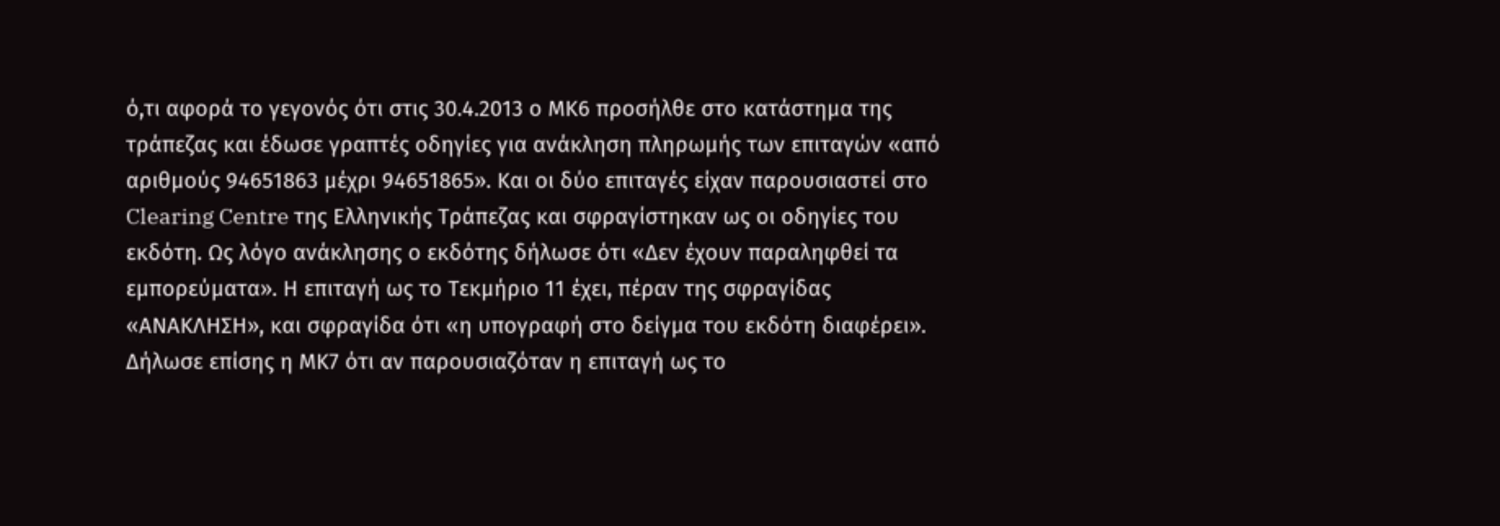ό,τι αφορά το γεγονός ότι στις 30.4.2013 ο ΜΚ6 προσήλθε στο κατάστημα της τράπεζας και έδωσε γραπτές οδηγίες για ανάκληση πληρωμής των επιταγών «από αριθμούς 94651863 μέχρι 94651865». Και οι δύο επιταγές είχαν παρουσιαστεί στο Clearing Centre της Ελληνικής Τράπεζας και σφραγίστηκαν ως οι οδηγίες του εκδότη. Ως λόγο ανάκλησης ο εκδότης δήλωσε ότι «Δεν έχουν παραληφθεί τα εμπορεύματα». Η επιταγή ως το Τεκμήριο 11 έχει, πέραν της σφραγίδας «ΑΝΑΚΛΗΣΗ», και σφραγίδα ότι «η υπογραφή στο δείγμα του εκδότη διαφέρει». Δήλωσε επίσης η ΜΚ7 ότι αν παρουσιαζόταν η επιταγή ως το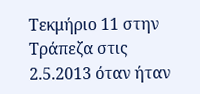Τεκμήριο 11 στην Τράπεζα στις 2.5.2013 όταν ήταν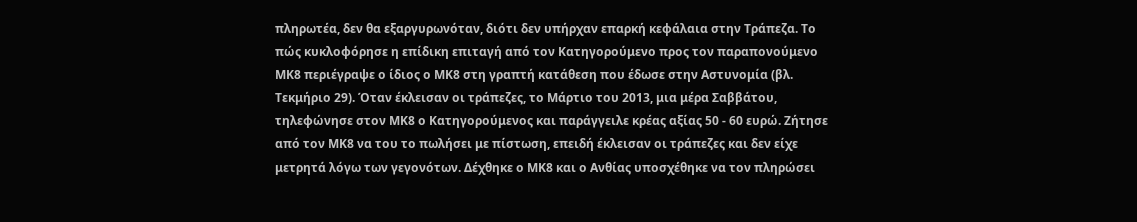πληρωτέα, δεν θα εξαργυρωνόταν, διότι δεν υπήρχαν επαρκή κεφάλαια στην Τράπεζα. Το πώς κυκλοφόρησε η επίδικη επιταγή από τον Κατηγορούμενο προς τον παραπονούμενο ΜΚ8 περιέγραψε ο ίδιος ο ΜΚ8 στη γραπτή κατάθεση που έδωσε στην Αστυνομία (βλ. Τεκμήριο 29). Όταν έκλεισαν οι τράπεζες, το Μάρτιο του 2013, μια μέρα Σαββάτου, τηλεφώνησε στον ΜΚ8 ο Κατηγορούμενος και παράγγειλε κρέας αξίας 50 - 60 ευρώ. Ζήτησε από τον ΜΚ8 να του το πωλήσει με πίστωση, επειδή έκλεισαν οι τράπεζες και δεν είχε μετρητά λόγω των γεγονότων. Δέχθηκε ο ΜΚ8 και ο Ανθίας υποσχέθηκε να τον πληρώσει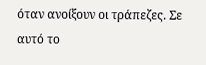όταν ανοίξουν οι τράπεζες. Σε αυτό το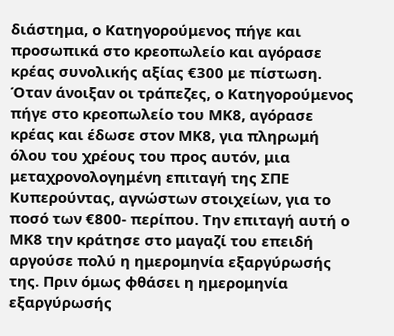διάστημα, ο Κατηγορούμενος πήγε και προσωπικά στο κρεοπωλείο και αγόρασε κρέας συνολικής αξίας €300 με πίστωση. Όταν άνοιξαν οι τράπεζες, ο Κατηγορούμενος πήγε στο κρεοπωλείο του ΜΚ8, αγόρασε κρέας και έδωσε στον ΜΚ8, για πληρωμή όλου του χρέους του προς αυτόν, μια μεταχρονολογημένη επιταγή της ΣΠΕ Κυπερούντας, αγνώστων στοιχείων, για το ποσό των €800- περίπου. Την επιταγή αυτή ο ΜΚ8 την κράτησε στο μαγαζί του επειδή αργούσε πολύ η ημερομηνία εξαργύρωσής της. Πριν όμως φθάσει η ημερομηνία εξαργύρωσής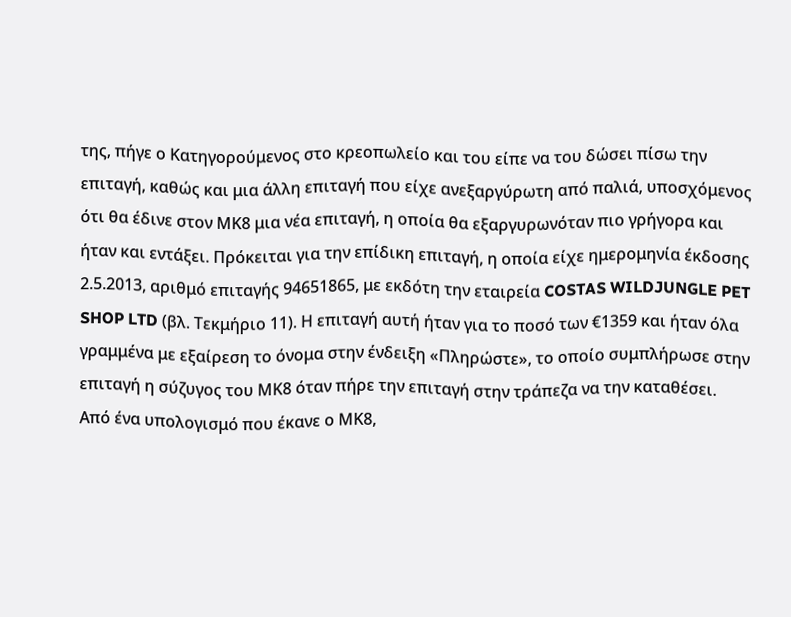της, πήγε ο Κατηγορούμενος στο κρεοπωλείο και του είπε να του δώσει πίσω την επιταγή, καθώς και μια άλλη επιταγή που είχε ανεξαργύρωτη από παλιά, υποσχόμενος ότι θα έδινε στον ΜΚ8 μια νέα επιταγή, η οποία θα εξαργυρωνόταν πιο γρήγορα και ήταν και εντάξει. Πρόκειται για την επίδικη επιταγή, η οποία είχε ημερομηνία έκδοσης 2.5.2013, αριθμό επιταγής 94651865, με εκδότη την εταιρεία COSTAS WILDJUNGLE PET SHOP LTD (βλ. Τεκμήριο 11). Η επιταγή αυτή ήταν για το ποσό των €1359 και ήταν όλα γραμμένα με εξαίρεση το όνομα στην ένδειξη «Πληρώστε», το οποίο συμπλήρωσε στην επιταγή η σύζυγος του ΜΚ8 όταν πήρε την επιταγή στην τράπεζα να την καταθέσει. Από ένα υπολογισμό που έκανε ο ΜΚ8,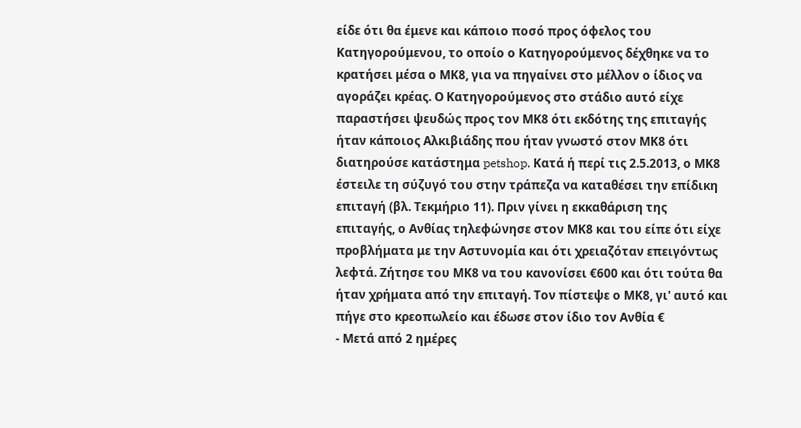είδε ότι θα έμενε και κάποιο ποσό προς όφελος του Κατηγορούμενου, το οποίο ο Κατηγορούμενος δέχθηκε να το κρατήσει μέσα ο ΜΚ8, για να πηγαίνει στο μέλλον ο ίδιος να αγοράζει κρέας. Ο Κατηγορούμενος στο στάδιο αυτό είχε παραστήσει ψευδώς προς τον ΜΚ8 ότι εκδότης της επιταγής ήταν κάποιος Αλκιβιάδης που ήταν γνωστό στον ΜΚ8 ότι διατηρούσε κατάστημα petshop. Κατά ή περί τις 2.5.2013, ο ΜΚ8 έστειλε τη σύζυγό του στην τράπεζα να καταθέσει την επίδικη επιταγή (βλ. Τεκμήριο 11). Πριν γίνει η εκκαθάριση της επιταγής, ο Ανθίας τηλεφώνησε στον ΜΚ8 και του είπε ότι είχε προβλήματα με την Αστυνομία και ότι χρειαζόταν επειγόντως λεφτά. Ζήτησε του ΜΚ8 να του κανονίσει €600 και ότι τούτα θα ήταν χρήματα από την επιταγή. Τον πίστεψε ο ΜΚ8, γι' αυτό και πήγε στο κρεοπωλείο και έδωσε στον ίδιο τον Ανθία €
- Μετά από 2 ημέρες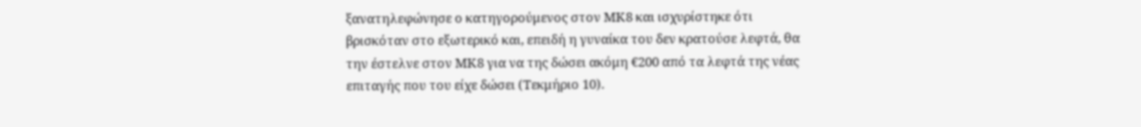ξανατηλεφώνησε ο κατηγορούμενος στον ΜΚ8 και ισχυρίστηκε ότι βρισκόταν στο εξωτερικό και, επειδή η γυναίκα του δεν κρατούσε λεφτά, θα την έστελνε στον ΜΚ8 για να της δώσει ακόμη €200 από τα λεφτά της νέας επιταγής που του είχε δώσει (Τεκμήριο 10).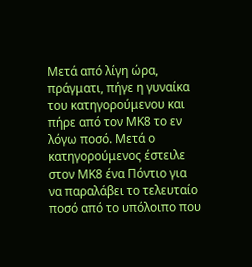Μετά από λίγη ώρα, πράγματι, πήγε η γυναίκα του κατηγορούμενου και πήρε από τον ΜΚ8 το εν λόγω ποσό. Μετά ο κατηγορούμενος έστειλε στον ΜΚ8 ένα Πόντιο για να παραλάβει το τελευταίο ποσό από το υπόλοιπο που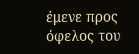έμενε προς όφελος του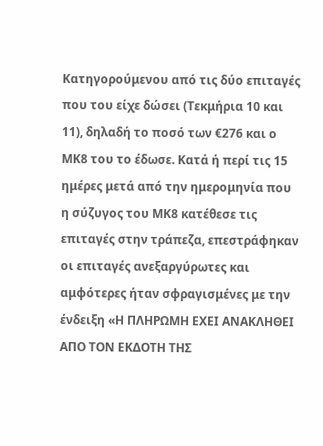Κατηγορούμενου από τις δύο επιταγές που του είχε δώσει (Τεκμήρια 10 και 11), δηλαδή το ποσό των €276 και ο ΜΚ8 του το έδωσε. Κατά ή περί τις 15 ημέρες μετά από την ημερομηνία που η σύζυγος του ΜΚ8 κατέθεσε τις επιταγές στην τράπεζα, επεστράφηκαν οι επιταγές ανεξαργύρωτες και αμφότερες ήταν σφραγισμένες με την ένδειξη «Η ΠΛΗΡΩΜΗ ΕΧΕΙ ΑΝΑΚΛΗΘΕΙ ΑΠΟ ΤΟΝ ΕΚΔΟΤΗ ΤΗΣ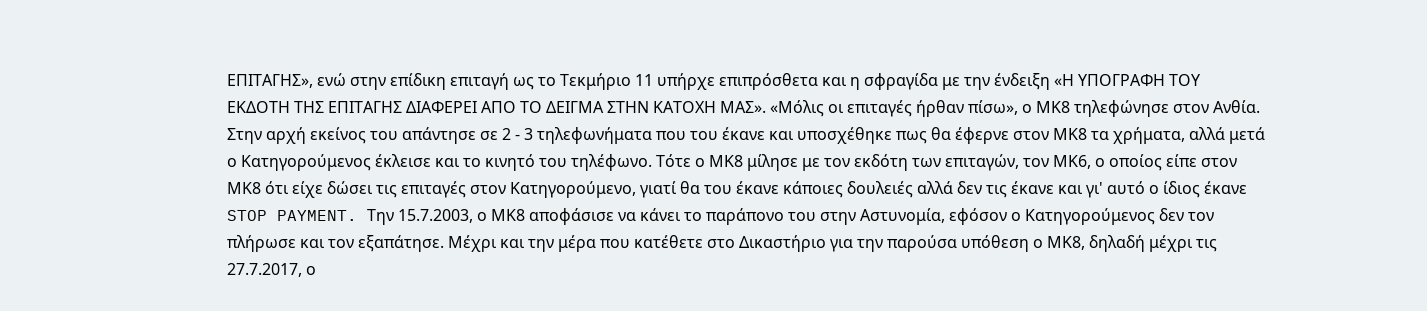ΕΠΙΤΑΓΗΣ», ενώ στην επίδικη επιταγή ως το Τεκμήριο 11 υπήρχε επιπρόσθετα και η σφραγίδα με την ένδειξη «Η ΥΠΟΓΡΑΦΗ ΤΟΥ ΕΚΔΟΤΗ ΤΗΣ ΕΠΙΤΑΓΗΣ ΔΙΑΦΕΡΕΙ ΑΠΟ ΤΟ ΔΕΙΓΜΑ ΣΤΗΝ ΚΑΤΟΧΗ ΜΑΣ». «Μόλις οι επιταγές ήρθαν πίσω», ο ΜΚ8 τηλεφώνησε στον Ανθία. Στην αρχή εκείνος του απάντησε σε 2 - 3 τηλεφωνήματα που του έκανε και υποσχέθηκε πως θα έφερνε στον ΜΚ8 τα χρήματα, αλλά μετά ο Κατηγορούμενος έκλεισε και το κινητό του τηλέφωνο. Τότε ο ΜΚ8 μίλησε με τον εκδότη των επιταγών, τον ΜΚ6, ο οποίος είπε στον ΜΚ8 ότι είχε δώσει τις επιταγές στον Κατηγορούμενο, γιατί θα του έκανε κάποιες δουλειές αλλά δεν τις έκανε και γι' αυτό ο ίδιος έκανε STOP PAYMENT. Την 15.7.2003, ο ΜΚ8 αποφάσισε να κάνει το παράπονο του στην Αστυνομία, εφόσον ο Κατηγορούμενος δεν τον πλήρωσε και τον εξαπάτησε. Μέχρι και την μέρα που κατέθετε στο Δικαστήριο για την παρούσα υπόθεση ο ΜΚ8, δηλαδή μέχρι τις 27.7.2017, ο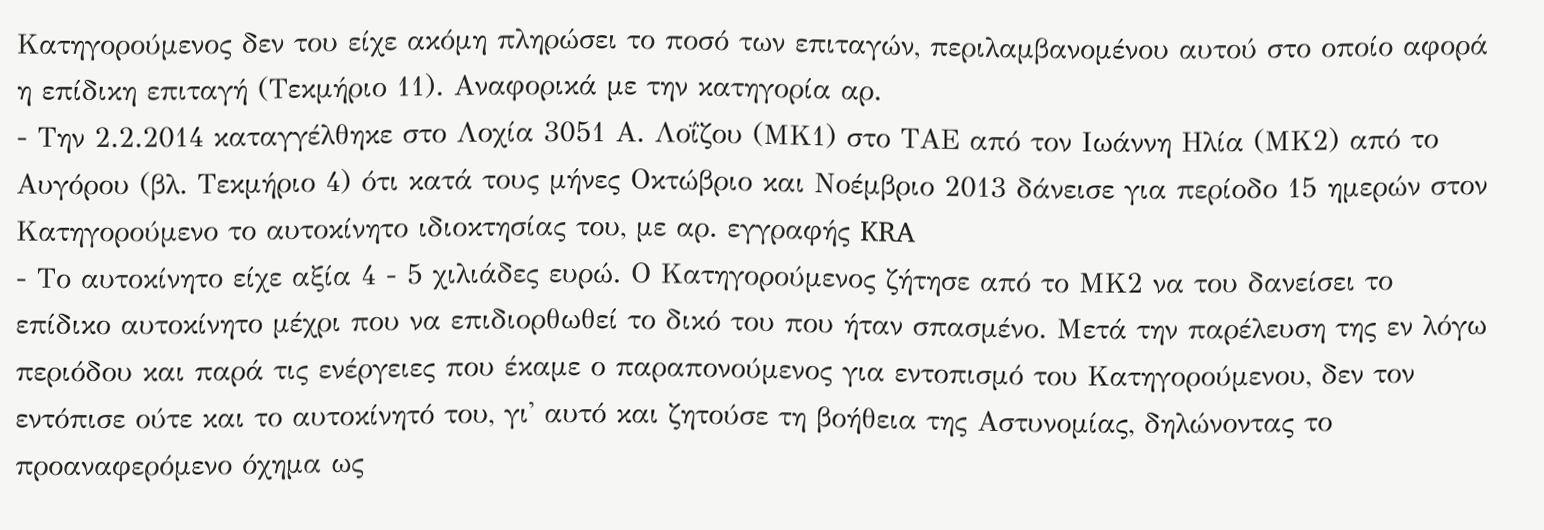Κατηγορούμενος δεν του είχε ακόμη πληρώσει το ποσό των επιταγών, περιλαμβανομένου αυτού στο οποίο αφορά η επίδικη επιταγή (Τεκμήριο 11). Αναφορικά με την κατηγορία αρ.
- Την 2.2.2014 καταγγέλθηκε στο Λοχία 3051 Α. Λοΐζου (ΜΚ1) στο ΤΑΕ από τον Ιωάννη Ηλία (ΜΚ2) από το Αυγόρου (βλ. Τεκμήριο 4) ότι κατά τους μήνες Οκτώβριο και Νοέμβριο 2013 δάνεισε για περίοδο 15 ημερών στον Κατηγορούμενο το αυτοκίνητο ιδιοκτησίας του, με αρ. εγγραφής KRA
- Το αυτοκίνητο είχε αξία 4 - 5 χιλιάδες ευρώ. Ο Κατηγορούμενος ζήτησε από το ΜΚ2 να του δανείσει το επίδικο αυτοκίνητο μέχρι που να επιδιορθωθεί το δικό του που ήταν σπασμένο. Μετά την παρέλευση της εν λόγω περιόδου και παρά τις ενέργειες που έκαμε ο παραπονούμενος για εντοπισμό του Κατηγορούμενου, δεν τον εντόπισε ούτε και το αυτοκίνητό του, γι' αυτό και ζητούσε τη βοήθεια της Αστυνομίας, δηλώνοντας το προαναφερόμενο όχημα ως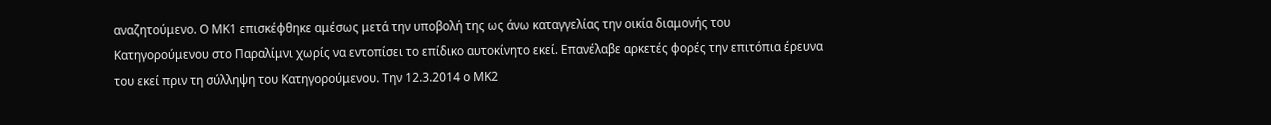αναζητούμενο. Ο ΜΚ1 επισκέφθηκε αμέσως μετά την υποβολή της ως άνω καταγγελίας την οικία διαμονής του Κατηγορούμενου στο Παραλίμνι χωρίς να εντοπίσει το επίδικο αυτοκίνητο εκεί. Επανέλαβε αρκετές φορές την επιτόπια έρευνα του εκεί πριν τη σύλληψη του Κατηγορούμενου. Την 12.3.2014 ο ΜΚ2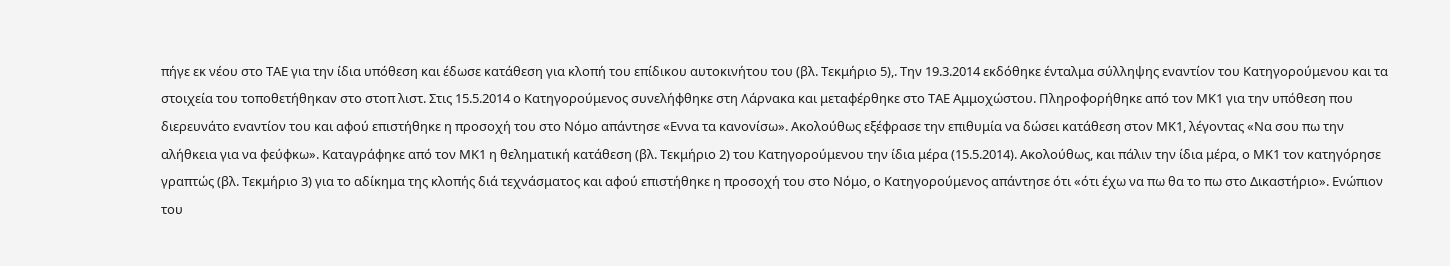πήγε εκ νέου στο ΤΑΕ για την ίδια υπόθεση και έδωσε κατάθεση για κλοπή του επίδικου αυτοκινήτου του (βλ. Τεκμήριο 5),. Την 19.3.2014 εκδόθηκε ένταλμα σύλληψης εναντίον του Κατηγορούμενου και τα στοιχεία του τοποθετήθηκαν στο στοπ λιστ. Στις 15.5.2014 ο Κατηγορούμενος συνελήφθηκε στη Λάρνακα και μεταφέρθηκε στο ΤΑΕ Αμμοχώστου. Πληροφορήθηκε από τον ΜΚ1 για την υπόθεση που διερευνάτο εναντίον του και αφού επιστήθηκε η προσοχή του στο Νόμο απάντησε «Εννα τα κανονίσω». Ακολούθως εξέφρασε την επιθυμία να δώσει κατάθεση στον ΜΚ1, λέγοντας «Να σου πω την αλήθκεια για να φεύφκω». Καταγράφηκε από τον ΜΚ1 η θεληματική κατάθεση (βλ. Τεκμήριο 2) του Κατηγορούμενου την ίδια μέρα (15.5.2014). Ακολούθως, και πάλιν την ίδια μέρα, ο ΜΚ1 τον κατηγόρησε γραπτώς (βλ. Τεκμήριο 3) για το αδίκημα της κλοπής διά τεχνάσματος και αφού επιστήθηκε η προσοχή του στο Νόμο, ο Κατηγορούμενος απάντησε ότι «ότι έχω να πω θα το πω στο Δικαστήριο». Ενώπιον του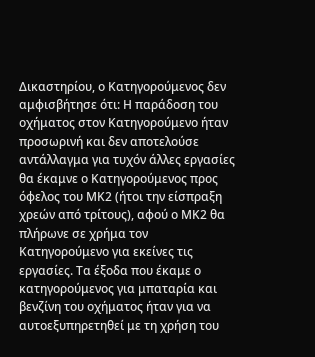Δικαστηρίου, ο Κατηγορούμενος δεν αμφισβήτησε ότι: Η παράδοση του οχήματος στον Κατηγορούμενο ήταν προσωρινή και δεν αποτελούσε αντάλλαγμα για τυχόν άλλες εργασίες θα έκαμνε ο Κατηγορούμενος προς όφελος του ΜΚ2 (ήτοι την είσπραξη χρεών από τρίτους), αφού ο ΜΚ2 θα πλήρωνε σε χρήμα τον Κατηγορούμενο για εκείνες τις εργασίες. Τα έξοδα που έκαμε ο κατηγορούμενος για μπαταρία και βενζίνη του οχήματος ήταν για να αυτοεξυπηρετηθεί με τη χρήση του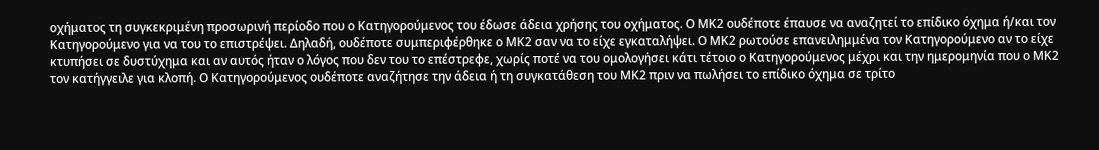οχήματος τη συγκεκριμένη προσωρινή περίοδο που ο Κατηγορούμενος του έδωσε άδεια χρήσης του οχήματος. Ο ΜΚ2 ουδέποτε έπαυσε να αναζητεί το επίδικο όχημα ή/και τον Κατηγορούμενο για να του το επιστρέψει. Δηλαδή, ουδέποτε συμπεριφέρθηκε ο ΜΚ2 σαν να το είχε εγκαταλήψει. Ο ΜΚ2 ρωτούσε επανειλημμένα τον Κατηγορούμενο αν το είχε κτυπήσει σε δυστύχημα και αν αυτός ήταν ο λόγος που δεν του το επέστρεφε, χωρίς ποτέ να του ομολογήσει κάτι τέτοιο ο Κατηγορούμενος μέχρι και την ημερομηνία που ο ΜΚ2 τον κατήγγειλε για κλοπή. Ο Κατηγορούμενος ουδέποτε αναζήτησε την άδεια ή τη συγκατάθεση του ΜΚ2 πριν να πωλήσει το επίδικο όχημα σε τρίτο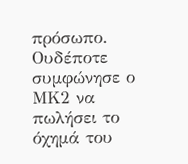πρόσωπο. Ουδέποτε συμφώνησε ο ΜΚ2 να πωλήσει το όχημά του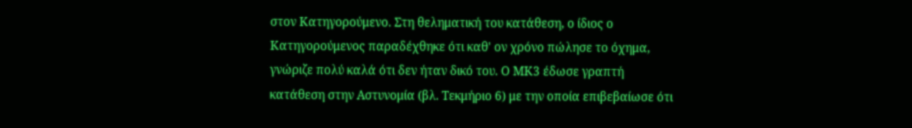στον Κατηγορούμενο. Στη θεληματική του κατάθεση, ο ίδιος ο Κατηγορούμενος παραδέχθηκε ότι καθ' ον χρόνο πώλησε το όχημα, γνώριζε πολύ καλά ότι δεν ήταν δικό του. Ο ΜΚ3 έδωσε γραπτή κατάθεση στην Αστυνομία (βλ. Τεκμήριο 6) με την οποία επιβεβαίωσε ότι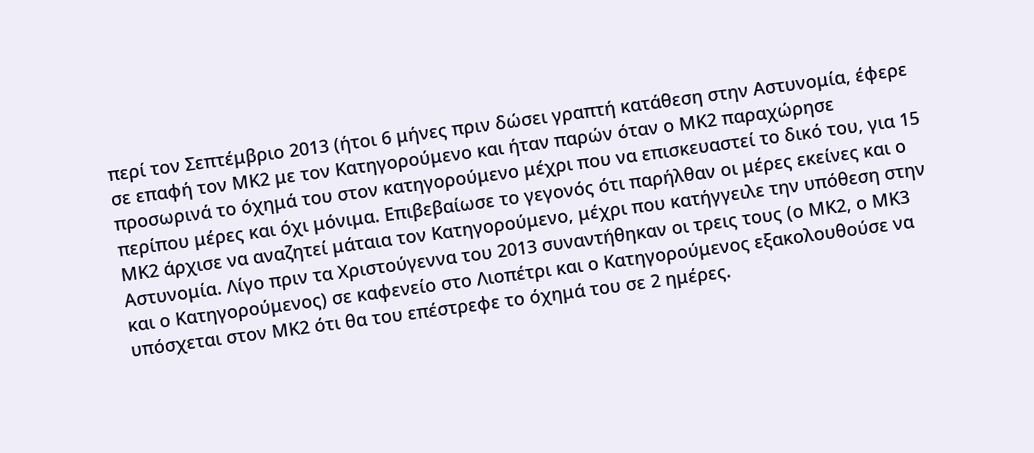περί τον Σεπτέμβριο 2013 (ήτοι 6 μήνες πριν δώσει γραπτή κατάθεση στην Αστυνομία, έφερε σε επαφή τον ΜΚ2 με τον Κατηγορούμενο και ήταν παρών όταν ο ΜΚ2 παραχώρησε προσωρινά το όχημά του στον κατηγορούμενο μέχρι που να επισκευαστεί το δικό του, για 15 περίπου μέρες και όχι μόνιμα. Επιβεβαίωσε το γεγονός ότι παρήλθαν οι μέρες εκείνες και ο ΜΚ2 άρχισε να αναζητεί μάταια τον Κατηγορούμενο, μέχρι που κατήγγειλε την υπόθεση στην Αστυνομία. Λίγο πριν τα Χριστούγεννα του 2013 συναντήθηκαν οι τρεις τους (ο ΜΚ2, ο ΜΚ3 και ο Κατηγορούμενος) σε καφενείο στο Λιοπέτρι και ο Κατηγορούμενος εξακολουθούσε να υπόσχεται στον ΜΚ2 ότι θα του επέστρεφε το όχημά του σε 2 ημέρες.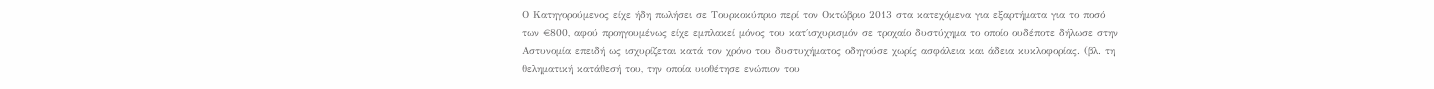Ο Κατηγορούμενος είχε ήδη πωλήσει σε Τουρκοκύπριο περί τον Οκτώβριο 2013 στα κατεχόμενα για εξαρτήματα για το ποσό των €800, αφού προηγουμένως είχε εμπλακεί μόνος του κατ΄ισχυρισμόν σε τροχαίο δυστύχημα το οποίο ουδέποτε δήλωσε στην Αστυνομία επειδή ως ισχυρίζεται κατά τον χρόνο του δυστυχήματος οδηγούσε χωρίς ασφάλεια και άδεια κυκλοφορίας. (βλ. τη θεληματική κατάθεσή του, την οποία υιοθέτησε ενώπιον του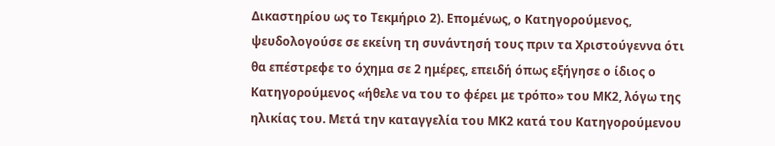Δικαστηρίου ως το Τεκμήριο 2). Επομένως, ο Κατηγορούμενος, ψευδολογούσε σε εκείνη τη συνάντησή τους πριν τα Χριστούγεννα ότι θα επέστρεφε το όχημα σε 2 ημέρες, επειδή όπως εξήγησε ο ίδιος ο Κατηγορούμενος «ήθελε να του το φέρει με τρόπο» του ΜΚ2, λόγω της ηλικίας του. Μετά την καταγγελία του ΜΚ2 κατά του Κατηγορούμενου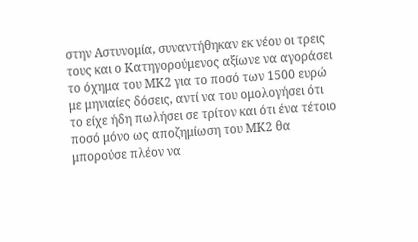στην Αστυνομία, συναντήθηκαν εκ νέου οι τρεις τους και ο Κατηγορούμενος αξίωνε να αγοράσει το όχημα του ΜΚ2 για το ποσό των 1500 ευρώ με μηνιαίες δόσεις, αντί να του ομολογήσει ότι το είχε ήδη πωλήσει σε τρίτον και ότι ένα τέτοιο ποσό μόνο ως αποζημίωση του ΜΚ2 θα μπορούσε πλέον να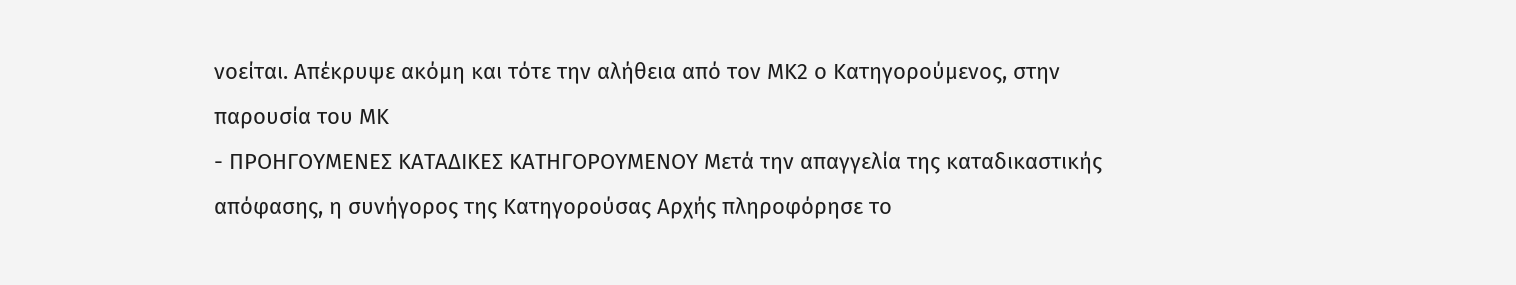νοείται. Απέκρυψε ακόμη και τότε την αλήθεια από τον ΜΚ2 ο Κατηγορούμενος, στην παρουσία του ΜΚ
- ΠΡΟΗΓΟΥΜΕΝΕΣ ΚΑΤΑΔΙΚΕΣ ΚΑΤΗΓΟΡΟΥΜΕΝΟΥ Μετά την απαγγελία της καταδικαστικής απόφασης, η συνήγορος της Κατηγορούσας Αρχής πληροφόρησε το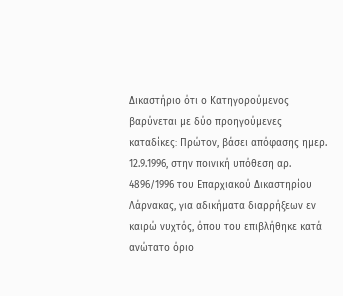Δικαστήριο ότι ο Κατηγορούμενος βαρύνεται με δύο προηγούμενες καταδίκες꞉ Πρώτον, βάσει απόφασης ημερ. 12.9.1996, στην ποινική υπόθεση αρ. 4896/1996 του Επαρχιακού Δικαστηρίου Λάρνακας, για αδικήματα διαρρήξεων εν καιρώ νυχτός, όπου του επιβλήθηκε κατά ανώτατο όριο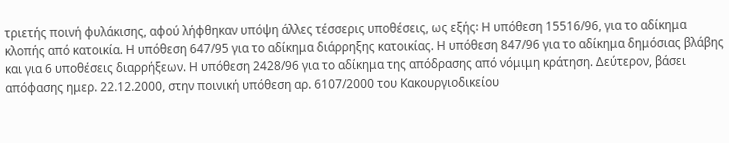τριετής ποινή φυλάκισης, αφού λήφθηκαν υπόψη άλλες τέσσερις υποθέσεις, ως εξής꞉ Η υπόθεση 15516/96, για το αδίκημα κλοπής από κατοικία. Η υπόθεση 647/95 για το αδίκημα διάρρηξης κατοικίας. Η υπόθεση 847/96 για το αδίκημα δημόσιας βλάβης και για 6 υποθέσεις διαρρήξεων. Η υπόθεση 2428/96 για το αδίκημα της απόδρασης από νόμιμη κράτηση. Δεύτερον, βάσει απόφασης ημερ. 22.12.2000, στην ποινική υπόθεση αρ. 6107/2000 του Κακουργιοδικείου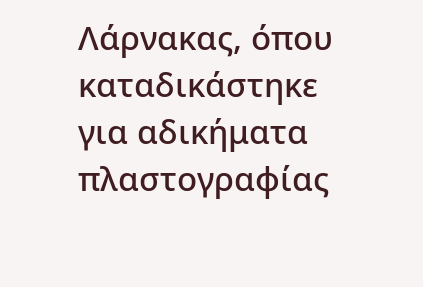Λάρνακας, όπου καταδικάστηκε για αδικήματα πλαστογραφίας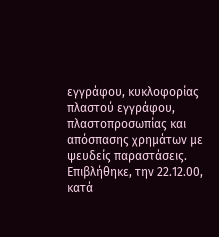εγγράφου, κυκλοφορίας πλαστού εγγράφου, πλαστοπροσωπίας και απόσπασης χρημάτων με ψευδείς παραστάσεις. Επιβλήθηκε, την 22.12.00, κατά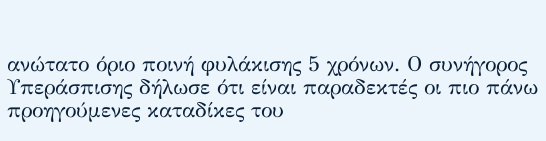ανώτατο όριο ποινή φυλάκισης 5 χρόνων. Ο συνήγορος Υπεράσπισης δήλωσε ότι είναι παραδεκτές οι πιο πάνω προηγούμενες καταδίκες του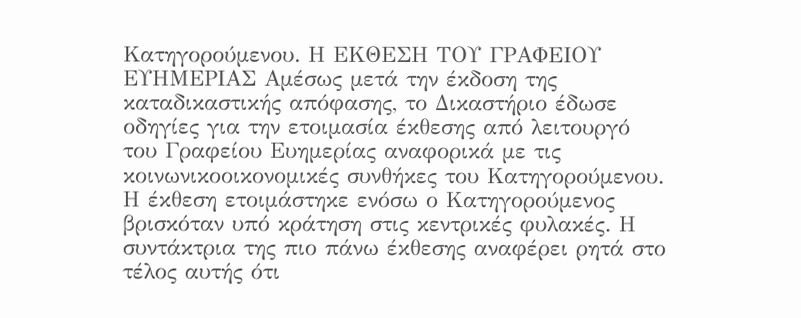Κατηγορούμενου. Η ΕΚΘΕΣΗ ΤΟΥ ΓΡΑΦΕΙΟΥ ΕΥΗΜΕΡΙΑΣ Αμέσως μετά την έκδοση της καταδικαστικής απόφασης, το Δικαστήριο έδωσε οδηγίες για την ετοιμασία έκθεσης από λειτουργό του Γραφείου Ευημερίας αναφορικά με τις κοινωνικοοικονομικές συνθήκες του Κατηγορούμενου. Η έκθεση ετοιμάστηκε ενόσω ο Κατηγορούμενος βρισκόταν υπό κράτηση στις κεντρικές φυλακές. Η συντάκτρια της πιο πάνω έκθεσης αναφέρει ρητά στο τέλος αυτής ότι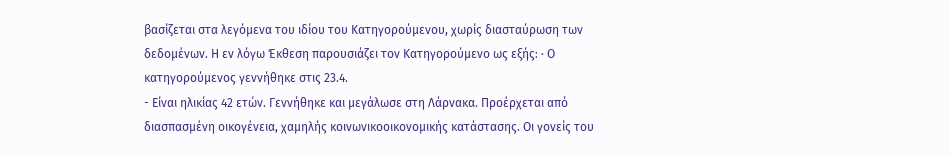βασίζεται στα λεγόμενα του ιδίου του Κατηγορούμενου, χωρίς διασταύρωση των δεδομένων. Η εν λόγω Έκθεση παρουσιάζει τον Κατηγορούμενο ως εξής꞉ · Ο κατηγορούμενος γεννήθηκε στις 23.4.
- Είναι ηλικίας 42 ετών. Γεννήθηκε και μεγάλωσε στη Λάρνακα. Προέρχεται από διασπασμένη οικογένεια, χαμηλής κοινωνικοοικονομικής κατάστασης. Οι γονείς του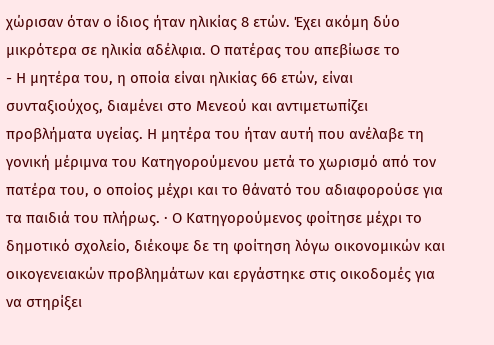χώρισαν όταν ο ίδιος ήταν ηλικίας 8 ετών. Έχει ακόμη δύο μικρότερα σε ηλικία αδέλφια. Ο πατέρας του απεβίωσε το
- Η μητέρα του, η οποία είναι ηλικίας 66 ετών, είναι συνταξιούχος, διαμένει στο Μενεού και αντιμετωπίζει προβλήματα υγείας. Η μητέρα του ήταν αυτή που ανέλαβε τη γονική μέριμνα του Κατηγορούμενου μετά το χωρισμό από τον πατέρα του, ο οποίος μέχρι και το θάνατό του αδιαφορούσε για τα παιδιά του πλήρως. · Ο Κατηγορούμενος φοίτησε μέχρι το δημοτικό σχολείο, διέκοψε δε τη φοίτηση λόγω οικονομικών και οικογενειακών προβλημάτων και εργάστηκε στις οικοδομές για να στηρίξει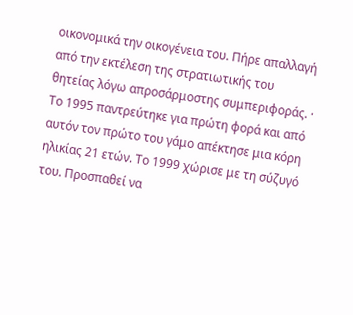οικονομικά την οικογένεια του. Πήρε απαλλαγή από την εκτέλεση της στρατιωτικής του θητείας λόγω απροσάρμοστης συμπεριφοράς. · Το 1995 παντρεύτηκε για πρώτη φορά και από αυτόν τον πρώτο του γάμο απέκτησε μια κόρη ηλικίας 21 ετών. Το 1999 χώρισε με τη σύζυγό του. Προσπαθεί να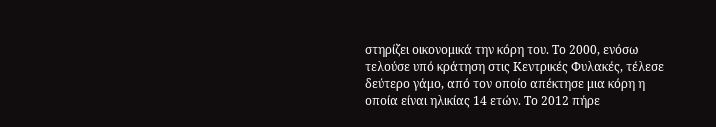στηρίζει οικονομικά την κόρη του. Το 2000, ενόσω τελούσε υπό κράτηση στις Κεντρικές Φυλακές, τέλεσε δεύτερο γάμο, από τον οποίο απέκτησε μια κόρη η οποία είναι ηλικίας 14 ετών. Το 2012 πήρε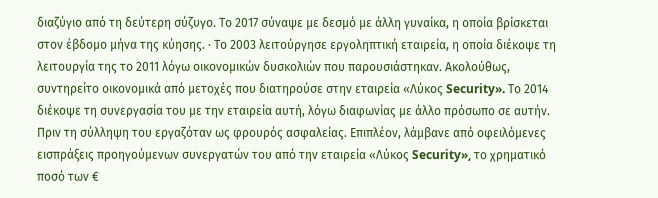διαζύγιο από τη δεύτερη σύζυγο. Το 2017 σύναψε με δεσμό με άλλη γυναίκα, η οποία βρίσκεται στον έβδομο μήνα της κύησης. · Το 2003 λειτούργησε εργοληπτική εταιρεία, η οποία διέκοψε τη λειτουργία της το 2011 λόγω οικονομικών δυσκολιών που παρουσιάστηκαν. Ακολούθως, συντηρείτο οικονομικά από μετοχές που διατηρούσε στην εταιρεία «Λύκος Security». Το 2014 διέκοψε τη συνεργασία του με την εταιρεία αυτή, λόγω διαφωνίας με άλλο πρόσωπο σε αυτήν. Πριν τη σύλληψη του εργαζόταν ως φρουρός ασφαλείας. Επιπλέον, λάμβανε από οφειλόμενες εισπράξεις προηγούμενων συνεργατών του από την εταιρεία «Λύκος Security», το χρηματικό ποσό των €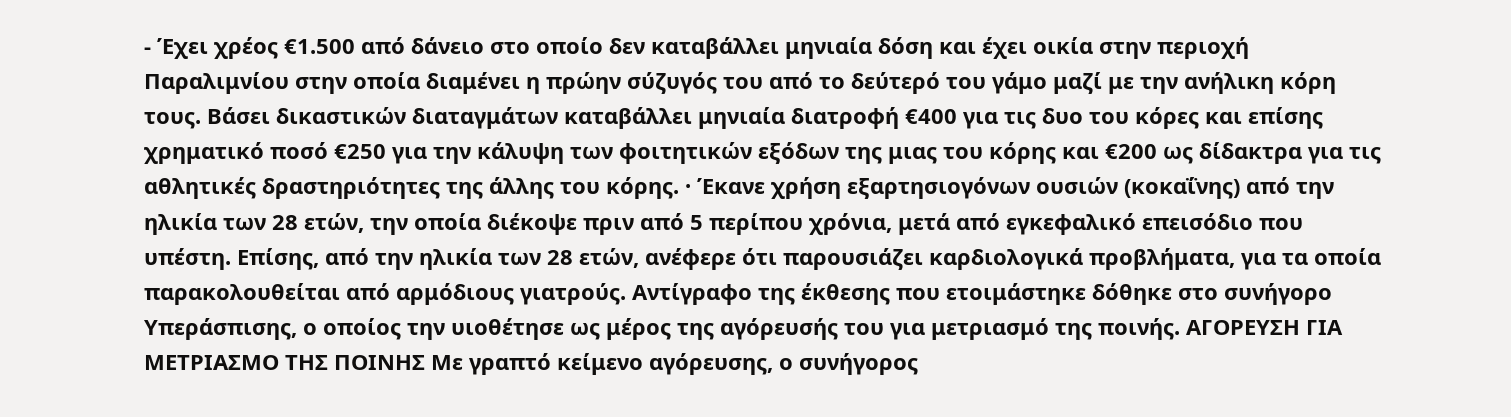- Έχει χρέος €1.500 από δάνειο στο οποίο δεν καταβάλλει μηνιαία δόση και έχει οικία στην περιοχή Παραλιμνίου στην οποία διαμένει η πρώην σύζυγός του από το δεύτερό του γάμο μαζί με την ανήλικη κόρη τους. Βάσει δικαστικών διαταγμάτων καταβάλλει μηνιαία διατροφή €400 για τις δυο του κόρες και επίσης χρηματικό ποσό €250 για την κάλυψη των φοιτητικών εξόδων της μιας του κόρης και €200 ως δίδακτρα για τις αθλητικές δραστηριότητες της άλλης του κόρης. · Έκανε χρήση εξαρτησιογόνων ουσιών (κοκαΐνης) από την ηλικία των 28 ετών, την οποία διέκοψε πριν από 5 περίπου χρόνια, μετά από εγκεφαλικό επεισόδιο που υπέστη. Επίσης, από την ηλικία των 28 ετών, ανέφερε ότι παρουσιάζει καρδιολογικά προβλήματα, για τα οποία παρακολουθείται από αρμόδιους γιατρούς. Αντίγραφο της έκθεσης που ετοιμάστηκε δόθηκε στο συνήγορο Υπεράσπισης, ο οποίος την υιοθέτησε ως μέρος της αγόρευσής του για μετριασμό της ποινής. ΑΓΟΡΕΥΣΗ ΓΙΑ ΜΕΤΡΙΑΣΜΟ ΤΗΣ ΠΟΙΝΗΣ Με γραπτό κείμενο αγόρευσης, ο συνήγορος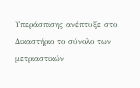Υπεράσπισης ανέπτυξε στο Δικαστήριο το σύνολο των μετριαστικών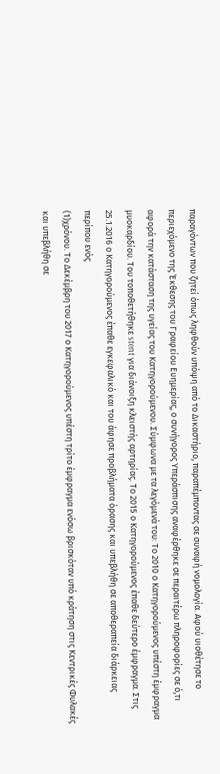παραγόντων που ζητεί όπως ληφθούν υπόψη από το Δικαστήριο, παραπέμποντας σε συναφή νομολογία. Αφού υιοθέτησε το περιεχόμενο της Έκθεσης του Γραφείου Ευημερίας, ο συνήγορος Υπεράσπισης αναφέρθηκε σε περαιτέρω πληροφορίες σε ό,τι αφορά την κατάσταση της υγείας του Κατηγορούμενου. Σύμφωνα με τα λεγόμενά του꞉ Το 2010 ο Κατηγορούμενος υπέστη έμφραγμα μυοκαρδίου. Του τοποθετήθηκε stent για διάνοιξη κλειστής αρτηρίας. Το 2015 ο Κατηγορούμενος έπαθε δεύτερο έμφραγμα. Στις 25.1.2016 ο Κατηγορούμενος έπαθε εγκεφαλικό και του άφησε προβλήματα όρασης και υπεβλήθη σε αποθεραπεία διάρκειας περίπου ενός
(1)χρόνου. Το Δεκέμβρη του 2017 ο Κατηγορούμενος υπέστη τρίτο έμφραγμα ενόσω βρισκόταν υπό κράτηση στις Κεντρικές Φυλακές και υπεβλήθη σε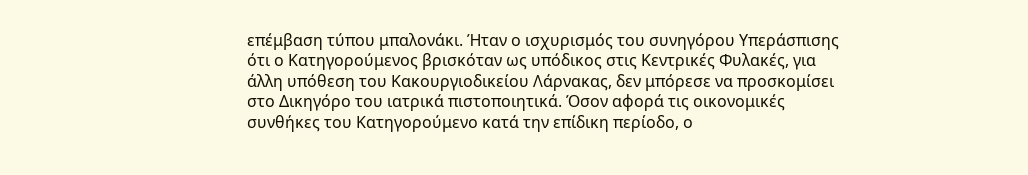επέμβαση τύπου μπαλονάκι. Ήταν ο ισχυρισμός του συνηγόρου Υπεράσπισης ότι ο Κατηγορούμενος βρισκόταν ως υπόδικος στις Κεντρικές Φυλακές, για άλλη υπόθεση του Κακουργιοδικείου Λάρνακας, δεν μπόρεσε να προσκομίσει στο Δικηγόρο του ιατρικά πιστοποιητικά. Όσον αφορά τις οικονομικές συνθήκες του Κατηγορούμενο κατά την επίδικη περίοδο, ο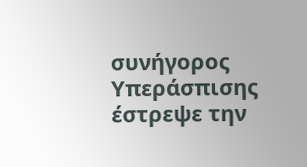συνήγορος Υπεράσπισης έστρεψε την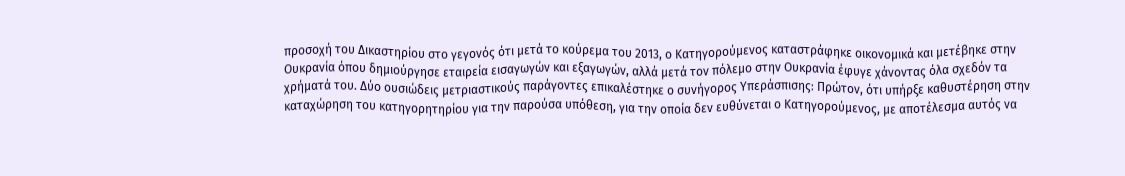προσοχή του Δικαστηρίου στο γεγονός ότι μετά το κούρεμα του 2013, ο Κατηγορούμενος καταστράφηκε οικονομικά και μετέβηκε στην Ουκρανία όπου δημιούργησε εταιρεία εισαγωγών και εξαγωγών, αλλά μετά τον πόλεμο στην Ουκρανία έφυγε χάνοντας όλα σχεδόν τα χρήματά του. Δύο ουσιώδεις μετριαστικούς παράγοντες επικαλέστηκε ο συνήγορος Υπεράσπισης꞉ Πρώτον, ότι υπήρξε καθυστέρηση στην καταχώρηση του κατηγορητηρίου για την παρούσα υπόθεση, για την οποία δεν ευθύνεται ο Κατηγορούμενος, με αποτέλεσμα αυτός να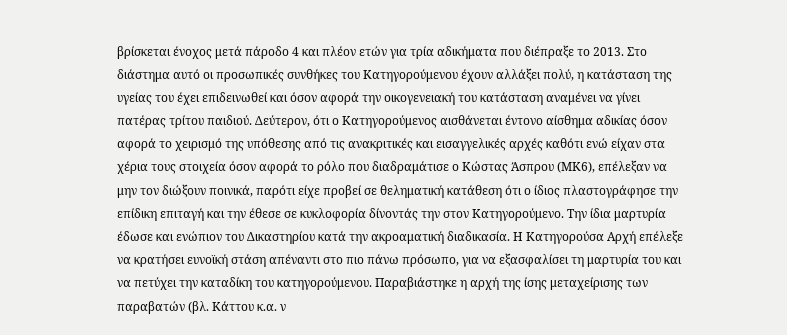βρίσκεται ένοχος μετά πάροδο 4 και πλέον ετών για τρία αδικήματα που διέπραξε το 2013. Στο διάστημα αυτό οι προσωπικές συνθήκες του Κατηγορούμενου έχουν αλλάξει πολύ, η κατάσταση της υγείας του έχει επιδεινωθεί και όσον αφορά την οικογενειακή του κατάσταση αναμένει να γίνει πατέρας τρίτου παιδιού. Δεύτερον, ότι ο Κατηγορούμενος αισθάνεται έντονο αίσθημα αδικίας όσον αφορά το χειρισμό της υπόθεσης από τις ανακριτικές και εισαγγελικές αρχές καθότι ενώ είχαν στα χέρια τους στοιχεία όσον αφορά το ρόλο που διαδραμάτισε ο Κώστας Άσπρου (ΜΚ6), επέλεξαν να μην τον διώξουν ποινικά, παρότι είχε προβεί σε θεληματική κατάθεση ότι ο ίδιος πλαστογράφησε την επίδικη επιταγή και την έθεσε σε κυκλοφορία δίνοντάς την στον Κατηγορούμενο. Την ίδια μαρτυρία έδωσε και ενώπιον του Δικαστηρίου κατά την ακροαματική διαδικασία. Η Κατηγορούσα Αρχή επέλεξε να κρατήσει ευνοϊκή στάση απέναντι στο πιο πάνω πρόσωπο, για να εξασφαλίσει τη μαρτυρία του και να πετύχει την καταδίκη του κατηγορούμενου. Παραβιάστηκε η αρχή της ίσης μεταχείρισης των παραβατών (βλ. Κάττου κ.α. ν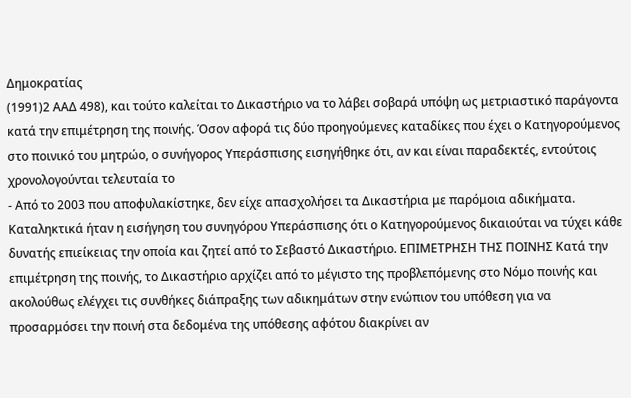Δημοκρατίας
(1991)2 ΑΑΔ 498), και τούτο καλείται το Δικαστήριο να το λάβει σοβαρά υπόψη ως μετριαστικό παράγοντα κατά την επιμέτρηση της ποινής. Όσον αφορά τις δύο προηγούμενες καταδίκες που έχει ο Κατηγορούμενος στο ποινικό του μητρώο, ο συνήγορος Υπεράσπισης εισηγήθηκε ότι, αν και είναι παραδεκτές, εντούτοις χρονολογούνται τελευταία το
- Από το 2003 που αποφυλακίστηκε, δεν είχε απασχολήσει τα Δικαστήρια με παρόμοια αδικήματα. Καταληκτικά ήταν η εισήγηση του συνηγόρου Υπεράσπισης ότι ο Κατηγορούμενος δικαιούται να τύχει κάθε δυνατής επιείκειας την οποία και ζητεί από το Σεβαστό Δικαστήριο. ΕΠΙΜΕΤΡΗΣΗ ΤΗΣ ΠΟΙΝΗΣ Κατά την επιμέτρηση της ποινής, το Δικαστήριο αρχίζει από το μέγιστο της προβλεπόμενης στο Νόμο ποινής και ακολούθως ελέγχει τις συνθήκες διάπραξης των αδικημάτων στην ενώπιον του υπόθεση για να προσαρμόσει την ποινή στα δεδομένα της υπόθεσης αφότου διακρίνει αν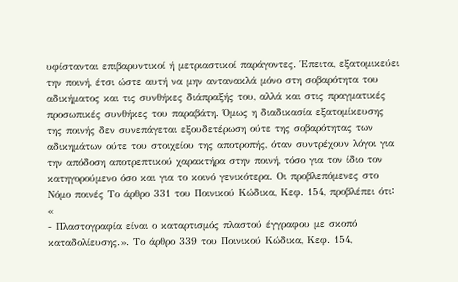υφίστανται επιβαρυντικοί ή μετριαστικοί παράγοντες. Έπειτα, εξατομικεύει την ποινή, έτσι ώστε αυτή να μην αντανακλά μόνο στη σοβαρότητα του αδικήματος και τις συνθήκες διάπραξής του, αλλά και στις πραγματικές προσωπικές συνθήκες του παραβάτη. Όμως η διαδικασία εξατομίκευσης της ποινής δεν συνεπάγεται εξουδετέρωση ούτε της σοβαρότητας των αδικημάτων ούτε του στοιχείου της αποτροπής, όταν συντρέχουν λόγοι για την απόδοση αποτρεπτικού χαρακτήρα στην ποινή, τόσο για τον ίδιο τον κατηγορούμενο όσο και για το κοινό γενικότερα. Οι προβλεπόμενες στο Νόμο ποινές Το άρθρο 331 του Ποινικού Κώδικα, Κεφ. 154, προβλέπει ότι꞉ «
- Πλαστογραφία είναι ο καταρτισμός πλαστού έγγραφου με σκοπό καταδολίευσης.». Το άρθρο 339 του Ποινικού Κώδικα, Κεφ. 154,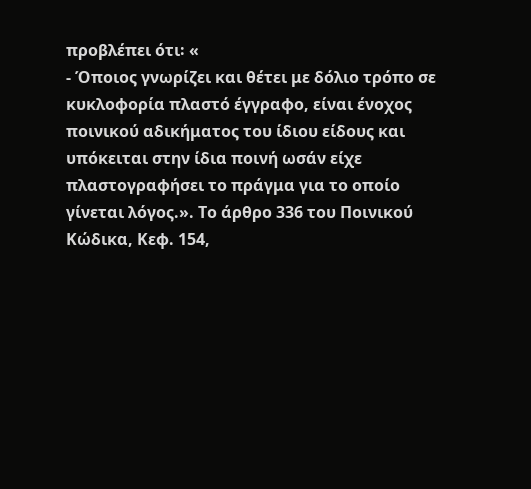προβλέπει ότι꞉ «
- Όποιος γνωρίζει και θέτει με δόλιο τρόπο σε κυκλοφορία πλαστό έγγραφο, είναι ένοχος ποινικού αδικήματος του ίδιου είδους και υπόκειται στην ίδια ποινή ωσάν είχε πλαστογραφήσει το πράγμα για το οποίο γίνεται λόγος.». Το άρθρο 336 του Ποινικού Κώδικα, Κεφ. 154,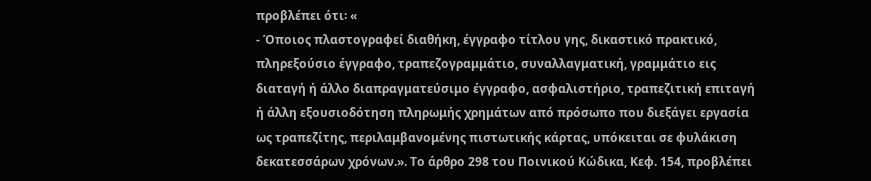προβλέπει ότι꞉ «
- Όποιος πλαστογραφεί διαθήκη, έγγραφο τίτλου γης, δικαστικό πρακτικό, πληρεξούσιο έγγραφο, τραπεζογραμμάτιο, συναλλαγματική, γραμμάτιο εις διαταγή ή άλλο διαπραγματεύσιμο έγγραφο, ασφαλιστήριο, τραπεζιτική επιταγή ή άλλη εξουσιοδότηση πληρωμής χρημάτων από πρόσωπο που διεξάγει εργασία ως τραπεζίτης, περιλαμβανομένης πιστωτικής κάρτας, υπόκειται σε φυλάκιση δεκατεσσάρων χρόνων.». Το άρθρο 298 του Ποινικού Κώδικα, Κεφ. 154, προβλέπει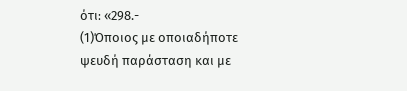ότι꞉ «298.-
(1)Όποιος με οποιαδήποτε ψευδή παράσταση και με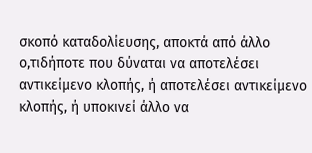σκοπό καταδολίευσης, αποκτά από άλλο ο,τιδήποτε που δύναται να αποτελέσει αντικείμενο κλοπής, ή αποτελέσει αντικείμενο κλοπής, ή υποκινεί άλλο να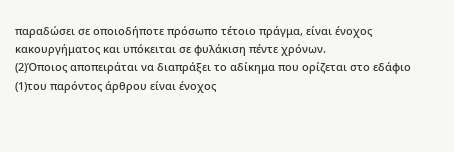παραδώσει σε οποιοδήποτε πρόσωπο τέτοιο πράγμα, είναι ένοχος κακουργήματος και υπόκειται σε φυλάκιση πέντε χρόνων.
(2)Όποιος αποπειράται να διαπράξει το αδίκημα που ορίζεται στο εδάφιο
(1)του παρόντος άρθρου είναι ένοχος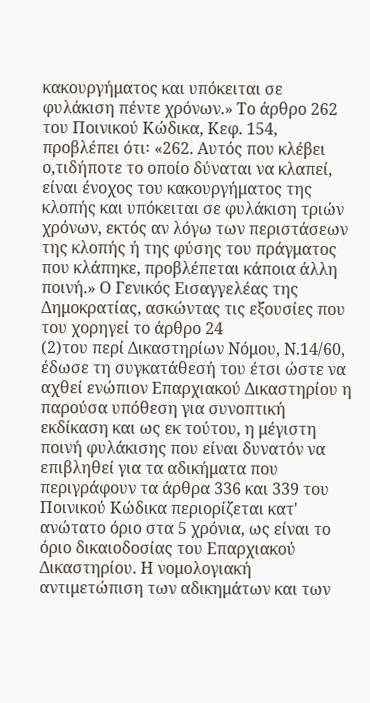κακουργήματος και υπόκειται σε φυλάκιση πέντε χρόνων.» Το άρθρο 262 του Ποινικού Κώδικα, Κεφ. 154, προβλέπει ότι꞉ «262. Αυτός που κλέβει ο,τιδήποτε το οποίο δύναται να κλαπεί, είναι ένοχος του κακουργήματος της κλοπής και υπόκειται σε φυλάκιση τριών χρόνων, εκτός αν λόγω των περιστάσεων της κλοπής ή της φύσης του πράγματος που κλάπηκε, προβλέπεται κάποια άλλη ποινή.» Ο Γενικός Εισαγγελέας της Δημοκρατίας, ασκώντας τις εξουσίες που του χορηγεί το άρθρο 24
(2)του περί Δικαστηρίων Νόμου, Ν.14/60, έδωσε τη συγκατάθεσή του έτσι ώστε να αχθεί ενώπιον Επαρχιακού Δικαστηρίου η παρούσα υπόθεση για συνοπτική εκδίκαση και ως εκ τούτου, η μέγιστη ποινή φυλάκισης που είναι δυνατόν να επιβληθεί για τα αδικήματα που περιγράφουν τα άρθρα 336 και 339 του Ποινικού Κώδικα περιορίζεται κατ' ανώτατο όριο στα 5 χρόνια, ως είναι το όριο δικαιοδοσίας του Επαρχιακού Δικαστηρίου. Η νομολογιακή αντιμετώπιση των αδικημάτων και των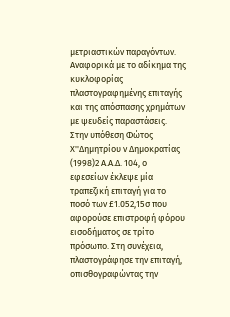μετριαστικών παραγόντων. Αναφορικά με το αδίκημα της κυκλοφορίας πλαστογραφημένης επιταγής και της απόσπασης χρημάτων με ψευδείς παραστάσεις. Στην υπόθεση Φώτος Χ''Δημητρίου ν Δημοκρατίας
(1998)2 Α.Α.Δ. 104, ο εφεσείων έκλεψε μία τραπεζική επιταγή για το ποσό των £1.052,15σ που αφορούσε επιστροφή φόρου εισοδήματος σε τρίτο πρόσωπο. Στη συνέχεια, πλαστογράφησε την επιταγή, οπισθογραφώντας την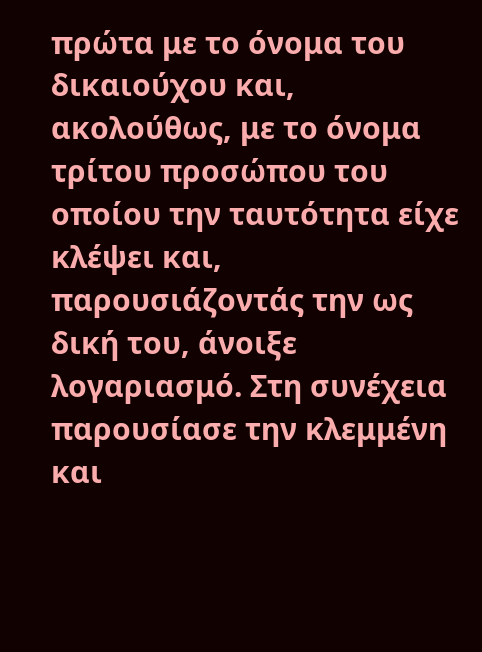πρώτα με το όνομα του δικαιούχου και, ακολούθως, με το όνομα τρίτου προσώπου του οποίου την ταυτότητα είχε κλέψει και, παρουσιάζοντάς την ως δική του, άνοιξε λογαριασμό. Στη συνέχεια παρουσίασε την κλεμμένη και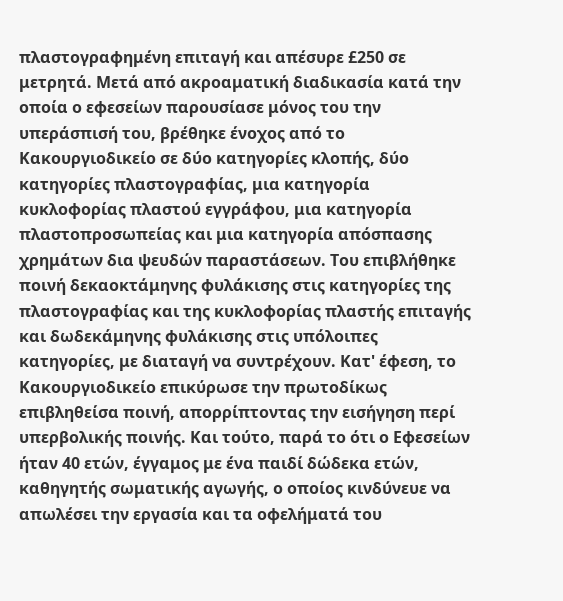πλαστογραφημένη επιταγή και απέσυρε £250 σε μετρητά. Μετά από ακροαματική διαδικασία κατά την οποία ο εφεσείων παρουσίασε μόνος του την υπεράσπισή του, βρέθηκε ένοχος από το Κακουργιοδικείο σε δύο κατηγορίες κλοπής, δύο κατηγορίες πλαστογραφίας, μια κατηγορία κυκλοφορίας πλαστού εγγράφου, μια κατηγορία πλαστοπροσωπείας και μια κατηγορία απόσπασης χρημάτων δια ψευδών παραστάσεων. Του επιβλήθηκε ποινή δεκαοκτάμηνης φυλάκισης στις κατηγορίες της πλαστογραφίας και της κυκλοφορίας πλαστής επιταγής και δωδεκάμηνης φυλάκισης στις υπόλοιπες κατηγορίες, με διαταγή να συντρέχουν. Κατ' έφεση, το Κακουργιοδικείο επικύρωσε την πρωτοδίκως επιβληθείσα ποινή, απορρίπτοντας την εισήγηση περί υπερβολικής ποινής. Και τούτο, παρά το ότι ο Εφεσείων ήταν 40 ετών, έγγαμος με ένα παιδί δώδεκα ετών, καθηγητής σωματικής αγωγής, ο οποίος κινδύνευε να απωλέσει την εργασία και τα οφελήματά του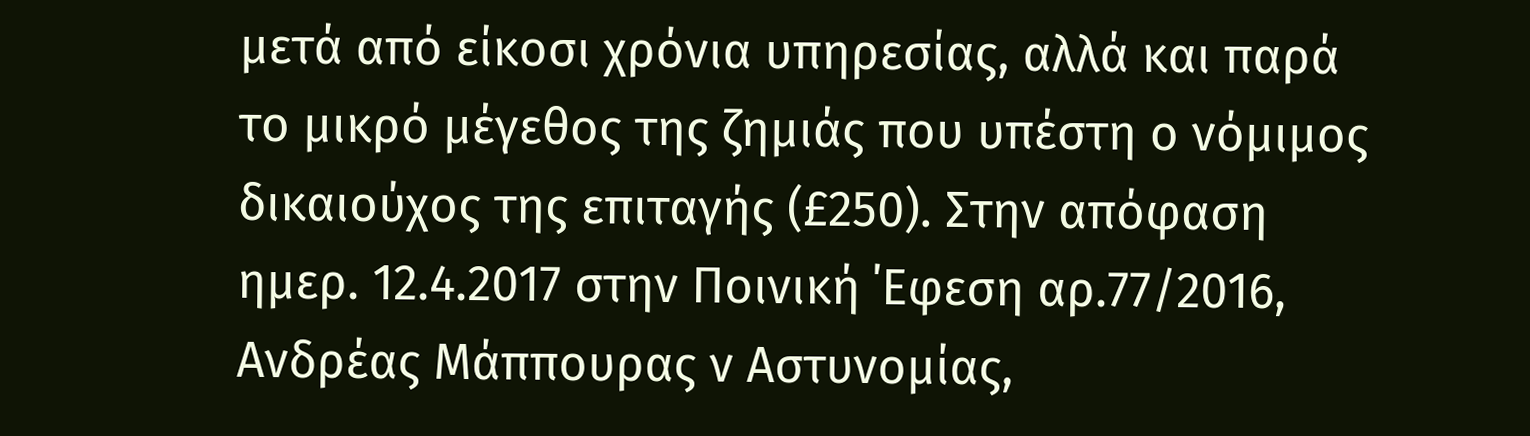μετά από είκοσι χρόνια υπηρεσίας, αλλά και παρά το μικρό μέγεθος της ζημιάς που υπέστη ο νόμιμος δικαιούχος της επιταγής (£250). Στην απόφαση ημερ. 12.4.2017 στην Πoινική ΄Εφεση αρ.77/2016, Ανδρέας Μάππουρας ν Αστυνομίας,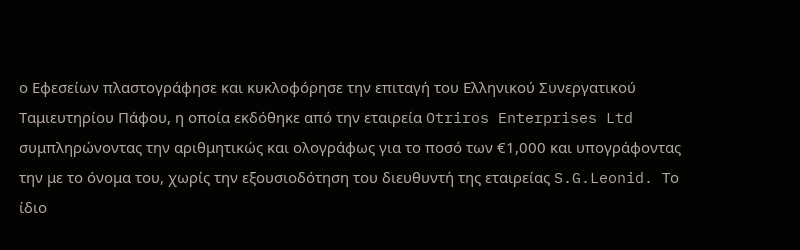ο Εφεσείων πλαστογράφησε και κυκλοφόρησε την επιταγή του Ελληνικού Συνεργατικού Ταμιευτηρίου Πάφου, η οποία εκδόθηκε από την εταιρεία Otriros Enterprises Ltd συμπληρώνοντας την αριθμητικώς και ολογράφως για το ποσό των €1,000 και υπογράφοντας την με το όνομα του, χωρίς την εξουσιοδότηση του διευθυντή της εταιρείας S.G.Leonid. Το ίδιο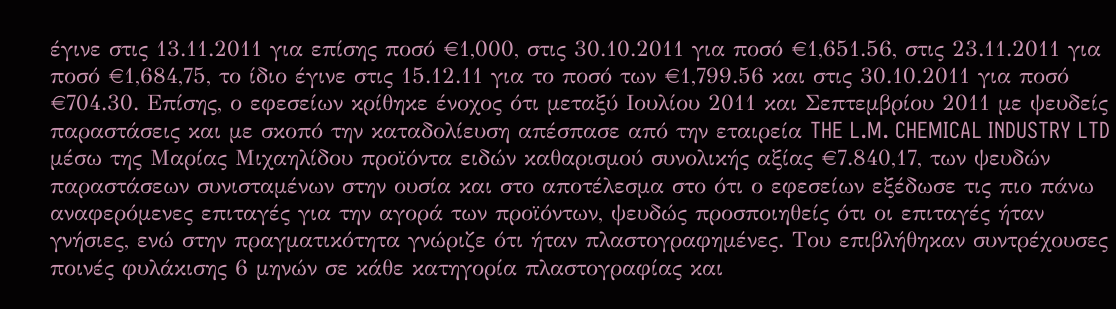έγινε στις 13.11.2011 για επίσης ποσό €1,000, στις 30.10.2011 για ποσό €1,651.56, στις 23.11.2011 για ποσό €1,684,75, το ίδιο έγινε στις 15.12.11 για το ποσό των €1,799.56 και στις 30.10.2011 για ποσό €704.30. Επίσης, ο εφεσείων κρίθηκε ένοχος ότι μεταξύ Ιουλίου 2011 και Σεπτεμβρίου 2011 με ψευδείς παραστάσεις και με σκοπό την καταδολίευση απέσπασε από την εταιρεία THE L.M. CHEMICAL INDUSTRY LTD μέσω της Μαρίας Μιχαηλίδου προϊόντα ειδών καθαρισμού συνολικής αξίας €7.840,17, των ψευδών παραστάσεων συνισταμένων στην ουσία και στο αποτέλεσμα στο ότι ο εφεσείων εξέδωσε τις πιο πάνω αναφερόμενες επιταγές για την αγορά των προϊόντων, ψευδώς προσποιηθείς ότι οι επιταγές ήταν γνήσιες, ενώ στην πραγματικότητα γνώριζε ότι ήταν πλαστογραφημένες. Του επιβλήθηκαν συντρέχουσες ποινές φυλάκισης 6 μηνών σε κάθε κατηγορία πλαστογραφίας και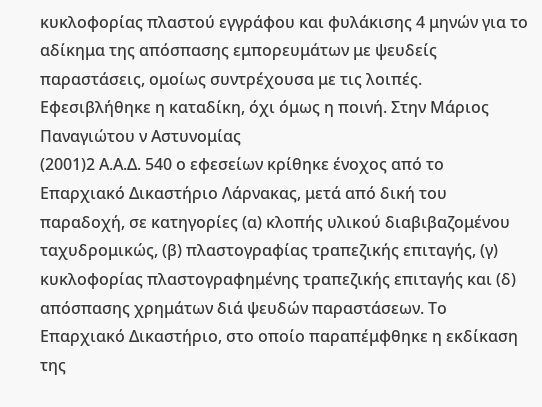κυκλοφορίας πλαστού εγγράφου και φυλάκισης 4 μηνών για το αδίκημα της απόσπασης εμπορευμάτων με ψευδείς παραστάσεις, ομοίως συντρέχουσα με τις λοιπές. Εφεσιβλήθηκε η καταδίκη, όχι όμως η ποινή. Στην Μάριος Παναγιώτου ν Αστυνομίας
(2001)2 Α.Α.Δ. 540 ο εφεσείων κρίθηκε ένοχος από το Επαρχιακό Δικαστήριο Λάρνακας, μετά από δική του παραδοχή, σε κατηγορίες (α) κλοπής υλικού διαβιβαζομένου ταχυδρομικώς, (β) πλαστογραφίας τραπεζικής επιταγής, (γ) κυκλοφορίας πλαστογραφημένης τραπεζικής επιταγής και (δ) απόσπασης χρημάτων διά ψευδών παραστάσεων. Το Επαρχιακό Δικαστήριο, στο οποίο παραπέμφθηκε η εκδίκαση της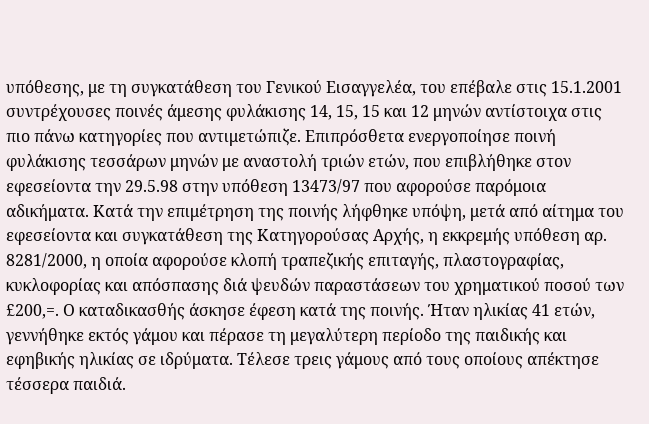υπόθεσης, με τη συγκατάθεση του Γενικού Εισαγγελέα, του επέβαλε στις 15.1.2001 συντρέχουσες ποινές άμεσης φυλάκισης 14, 15, 15 και 12 μηνών αντίστοιχα στις πιο πάνω κατηγορίες που αντιμετώπιζε. Επιπρόσθετα ενεργοποίησε ποινή φυλάκισης τεσσάρων μηνών με αναστολή τριών ετών, που επιβλήθηκε στον εφεσείοντα την 29.5.98 στην υπόθεση 13473/97 που αφορούσε παρόμοια αδικήματα. Κατά την επιμέτρηση της ποινής λήφθηκε υπόψη, μετά από αίτημα του εφεσείοντα και συγκατάθεση της Κατηγορούσας Αρχής, η εκκρεμής υπόθεση αρ. 8281/2000, η οποία αφορούσε κλοπή τραπεζικής επιταγής, πλαστογραφίας, κυκλοφορίας και απόσπασης διά ψευδών παραστάσεων του χρηματικού ποσού των £200,=. Ο καταδικασθής άσκησε έφεση κατά της ποινής. Ήταν ηλικίας 41 ετών, γεννήθηκε εκτός γάμου και πέρασε τη μεγαλύτερη περίοδο της παιδικής και εφηβικής ηλικίας σε ιδρύματα. Τέλεσε τρεις γάμους από τους οποίους απέκτησε τέσσερα παιδιά.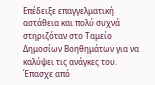Επέδειξε επαγγελματική αστάθεια και πολύ συχνά στηριζόταν στο Ταμείο Δημοσίων Βοηθημάτων για να καλύψει τις ανάγκες του. Έπασχε από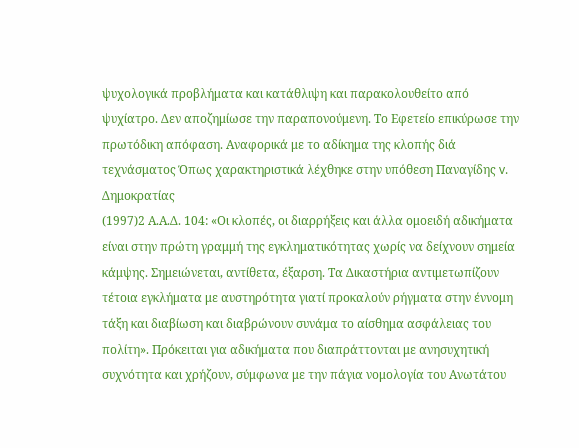ψυχολογικά προβλήματα και κατάθλιψη και παρακολουθείτο από ψυχίατρο. Δεν αποζημίωσε την παραπονούμενη. Το Εφετείο επικύρωσε την πρωτόδικη απόφαση. Αναφορικά με το αδίκημα της κλοπής διά τεχνάσματος Όπως χαρακτηριστικά λέχθηκε στην υπόθεση Παναγίδης v. Δημοκρατίας
(1997)2 Α.Α.Δ. 104: «Οι κλοπές, οι διαρρήξεις και άλλα ομοειδή αδικήματα είναι στην πρώτη γραμμή της εγκληματικότητας χωρίς να δείχνουν σημεία κάμψης. Σημειώνεται, αντίθετα, έξαρση. Τα Δικαστήρια αντιμετωπίζουν τέτοια εγκλήματα με αυστηρότητα γιατί προκαλούν ρήγματα στην έννομη τάξη και διαβίωση και διαβρώνουν συνάμα το αίσθημα ασφάλειας του πολίτη». Πρόκειται για αδικήματα που διαπράττονται με ανησυχητική συχνότητα και χρήζουν, σύμφωνα με την πάγια νομολογία του Ανωτάτου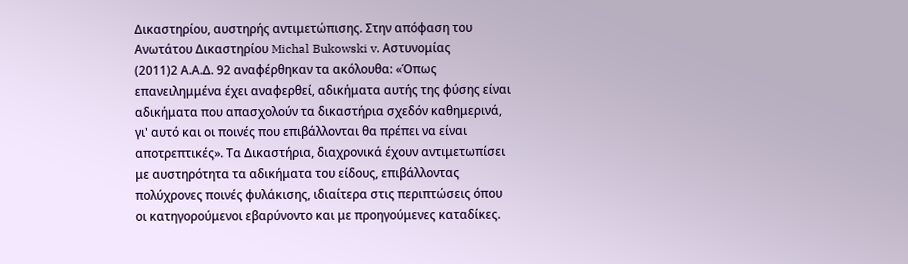Δικαστηρίου, αυστηρής αντιμετώπισης. Στην απόφαση του Ανωτάτου Δικαστηρίου Michal Bukowski v. Αστυνομίας
(2011)2 Α.Α.Δ. 92 αναφέρθηκαν τα ακόλουθα: «Όπως επανειλημμένα έχει αναφερθεί, αδικήματα αυτής της φύσης είναι αδικήματα που απασχολούν τα δικαστήρια σχεδόν καθημερινά, γι' αυτό και οι ποινές που επιβάλλονται θα πρέπει να είναι αποτρεπτικές». Τα Δικαστήρια, διαχρονικά έχουν αντιμετωπίσει με αυστηρότητα τα αδικήματα του είδους, επιβάλλοντας πολύχρονες ποινές φυλάκισης, ιδιαίτερα στις περιπτώσεις όπου οι κατηγορούμενοι εβαρύνοντο και με προηγούμενες καταδίκες.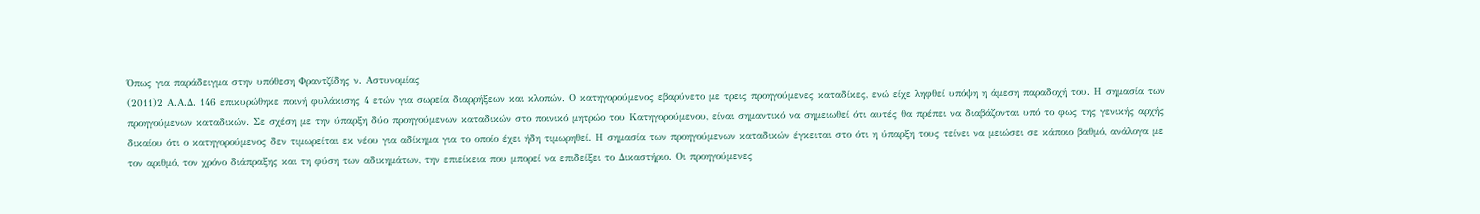Όπως για παράδειγμα στην υπόθεση Φραντζίδης ν. Αστυνομίας
(2011)2 Α.Α.Δ. 146 επικυρώθηκε ποινή φυλάκισης 4 ετών για σωρεία διαρρήξεων και κλοπών. Ο κατηγορούμενος εβαρύνετο με τρεις προηγούμενες καταδίκες, ενώ είχε ληφθεί υπόψη η άμεση παραδοχή του. Η σημασία των προηγούμενων καταδικών. Σε σχέση με την ύπαρξη δύο προηγούμενων καταδικών στο ποινικό μητρώο του Κατηγορούμενου, είναι σημαντικό να σημειωθεί ότι αυτές θα πρέπει να διαβάζονται υπό το φως της γενικής αρχής δικαίου ότι ο κατηγορούμενος δεν τιμωρείται εκ νέου για αδίκημα για το οποίο έχει ήδη τιμωρηθεί. Η σημασία των προηγούμενων καταδικών έγκειται στο ότι η ύπαρξη τους τείνει να μειώσει σε κάποιο βαθμό, ανάλογα με τον αριθμό, τον χρόνο διάπραξης και τη φύση των αδικημάτων, την επιείκεια που μπορεί να επιδείξει το Δικαστήριο. Οι προηγούμενες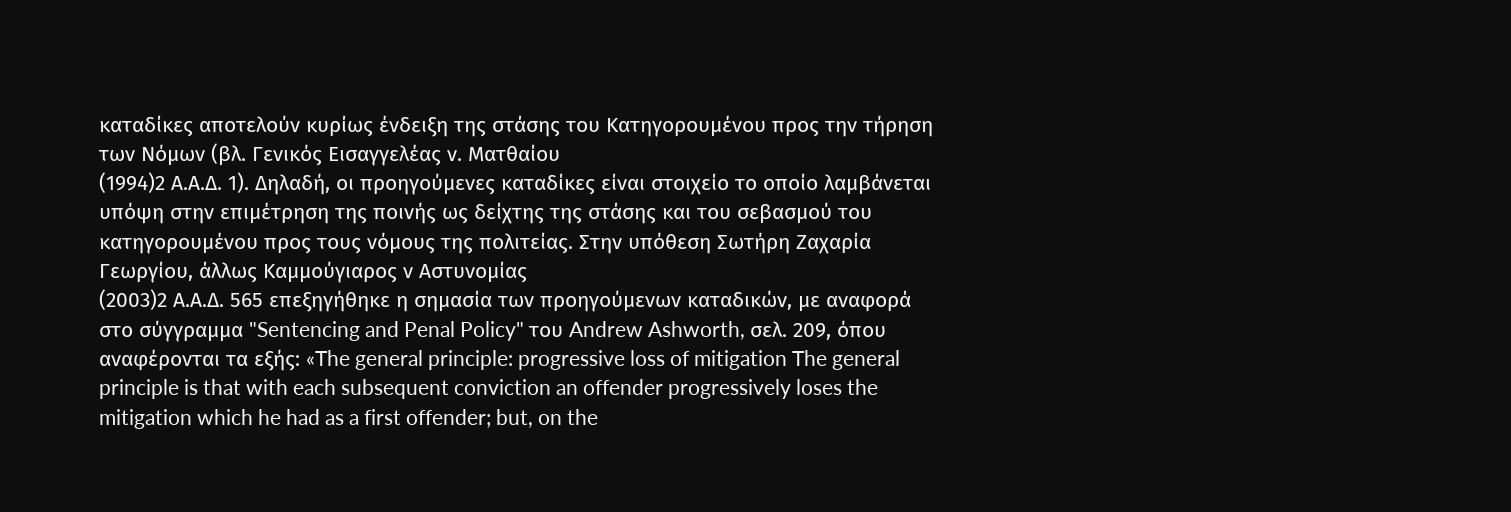καταδίκες αποτελούν κυρίως ένδειξη της στάσης του Κατηγορουμένου προς την τήρηση των Νόμων (βλ. Γενικός Εισαγγελέας ν. Ματθαίου
(1994)2 Α.Α.Δ. 1). Δηλαδή, οι προηγούμενες καταδίκες είναι στοιχείο το οποίο λαμβάνεται υπόψη στην επιμέτρηση της ποινής ως δείχτης της στάσης και του σεβασμού του κατηγορουμένου προς τους νόμους της πολιτείας. Στην υπόθεση Σωτήρη Ζαχαρία Γεωργίου, άλλως Καμμούγιαρος ν Αστυνομίας
(2003)2 Α.Α.Δ. 565 επεξηγήθηκε η σημασία των προηγούμενων καταδικών, με αναφορά στο σύγγραμμα "Sentencing and Penal Policy" του Andrew Ashworth, σελ. 209, όπου αναφέρονται τα εξής: «The general principle: progressive loss of mitigation The general principle is that with each subsequent conviction an offender progressively loses the mitigation which he had as a first offender; but, on the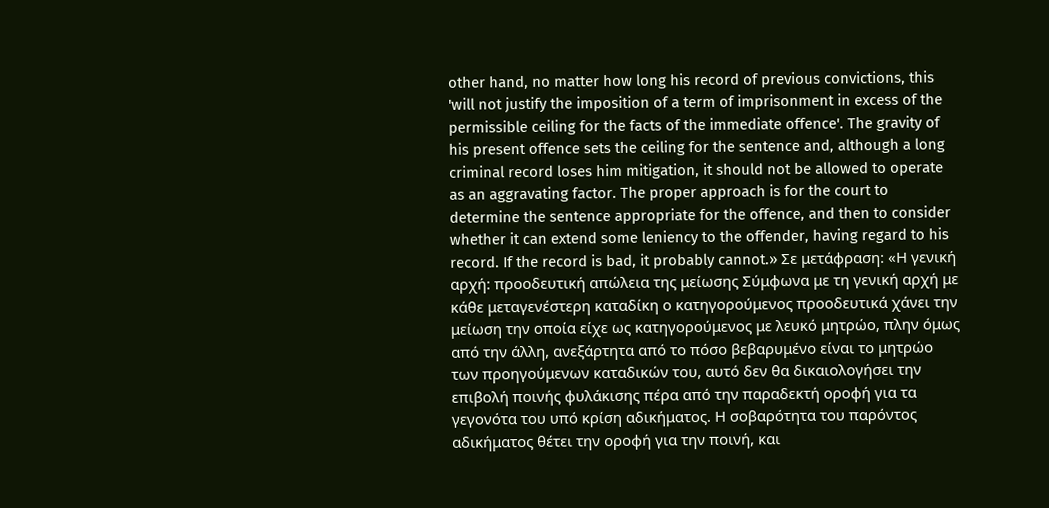other hand, no matter how long his record of previous convictions, this 'will not justify the imposition of a term of imprisonment in excess of the permissible ceiling for the facts of the immediate offence'. The gravity of his present offence sets the ceiling for the sentence and, although a long criminal record loses him mitigation, it should not be allowed to operate as an aggravating factor. The proper approach is for the court to determine the sentence appropriate for the offence, and then to consider whether it can extend some leniency to the offender, having regard to his record. If the record is bad, it probably cannot.» Σε μετάφραση: «Η γενική αρχή: προοδευτική απώλεια της μείωσης Σύμφωνα με τη γενική αρχή με κάθε μεταγενέστερη καταδίκη ο κατηγορούμενος προοδευτικά χάνει την μείωση την οποία είχε ως κατηγορούμενος με λευκό μητρώο, πλην όμως από την άλλη, ανεξάρτητα από το πόσο βεβαρυμένο είναι το μητρώο των προηγούμενων καταδικών του, αυτό δεν θα δικαιολογήσει την επιβολή ποινής φυλάκισης πέρα από την παραδεκτή οροφή για τα γεγονότα του υπό κρίση αδικήματος. Η σοβαρότητα του παρόντος αδικήματος θέτει την οροφή για την ποινή, και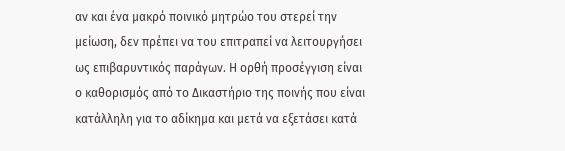αν και ένα μακρό ποινικό μητρώο του στερεί την μείωση, δεν πρέπει να του επιτραπεί να λειτουργήσει ως επιβαρυντικός παράγων. Η ορθή προσέγγιση είναι ο καθορισμός από το Δικαστήριο της ποινής που είναι κατάλληλη για το αδίκημα και μετά να εξετάσει κατά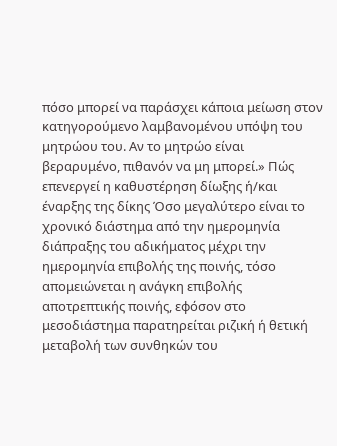πόσο μπορεί να παράσχει κάποια μείωση στον κατηγορούμενο λαμβανομένου υπόψη του μητρώου του. Αν το μητρώο είναι βεραρυμένο, πιθανόν να μη μπορεί.» Πώς επενεργεί η καθυστέρηση δίωξης ή/και έναρξης της δίκης Όσο μεγαλύτερο είναι το χρονικό διάστημα από την ημερομηνία διάπραξης του αδικήματος μέχρι την ημερομηνία επιβολής της ποινής, τόσο απομειώνεται η ανάγκη επιβολής αποτρεπτικής ποινής, εφόσον στο μεσοδιάστημα παρατηρείται ριζική ή θετική μεταβολή των συνθηκών του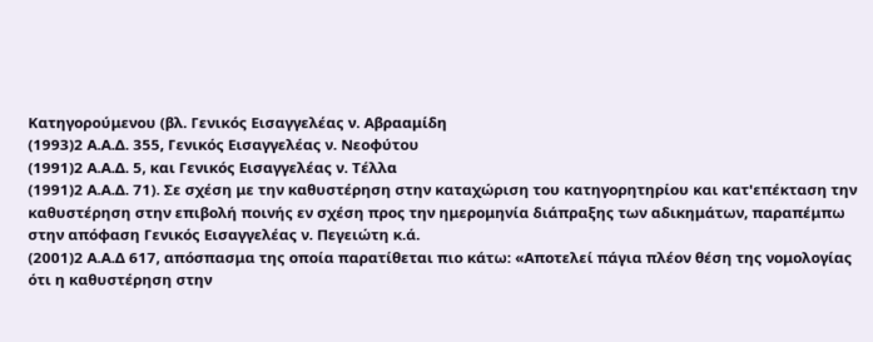Κατηγορούμενου (βλ. Γενικός Εισαγγελέας ν. Αβρααμίδη
(1993)2 Α.Α.Δ. 355, Γενικός Εισαγγελέας ν. Νεοφύτου
(1991)2 Α.Α.Δ. 5, και Γενικός Εισαγγελέας ν. Τέλλα
(1991)2 Α.Α.Δ. 71). Σε σχέση με την καθυστέρηση στην καταχώριση του κατηγορητηρίου και κατ'επέκταση την καθυστέρηση στην επιβολή ποινής εν σχέση προς την ημερομηνία διάπραξης των αδικημάτων, παραπέμπω στην απόφαση Γενικός Εισαγγελέας ν. Πεγειώτη κ.ά.
(2001)2 Α.Α.Δ 617, απόσπασμα της οποία παρατίθεται πιο κάτω: «Αποτελεί πάγια πλέον θέση της νομολογίας ότι η καθυστέρηση στην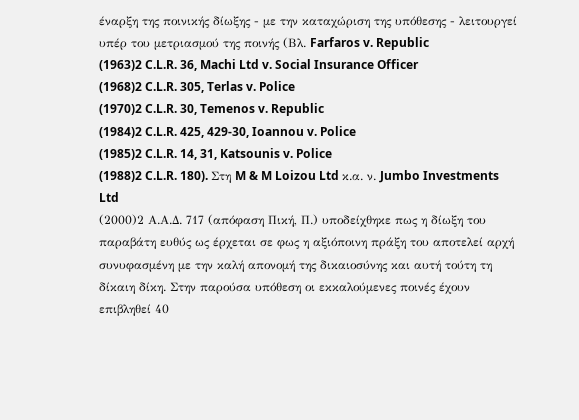έναρξη της ποινικής δίωξης - με την καταχώριση της υπόθεσης - λειτουργεί υπέρ του μετριασμού της ποινής (Βλ. Farfaros v. Republic
(1963)2 C.L.R. 36, Machi Ltd v. Social Insurance Officer
(1968)2 C.L.R. 305, Terlas v. Police
(1970)2 C.L.R. 30, Temenos v. Republic
(1984)2 C.L.R. 425, 429-30, Ioannou v. Police
(1985)2 C.L.R. 14, 31, Katsounis v. Police
(1988)2 C.L.R. 180). Στη M & M Loizou Ltd κ.α. ν. Jumbo Investments Ltd
(2000)2 Α.Α.Δ. 717 (απόφαση Πική, Π.) υποδείχθηκε πως η δίωξη του παραβάτη ευθύς ως έρχεται σε φως η αξιόποινη πράξη του αποτελεί αρχή συνυφασμένη με την καλή απονομή της δικαιοσύνης και αυτή τούτη τη δίκαιη δίκη. Στην παρούσα υπόθεση οι εκκαλούμενες ποινές έχουν επιβληθεί 40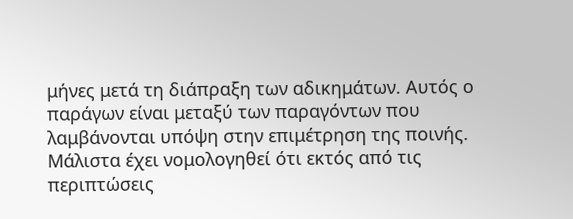μήνες μετά τη διάπραξη των αδικημάτων. Αυτός ο παράγων είναι μεταξύ των παραγόντων που λαμβάνονται υπόψη στην επιμέτρηση της ποινής. Μάλιστα έχει νομολογηθεί ότι εκτός από τις περιπτώσεις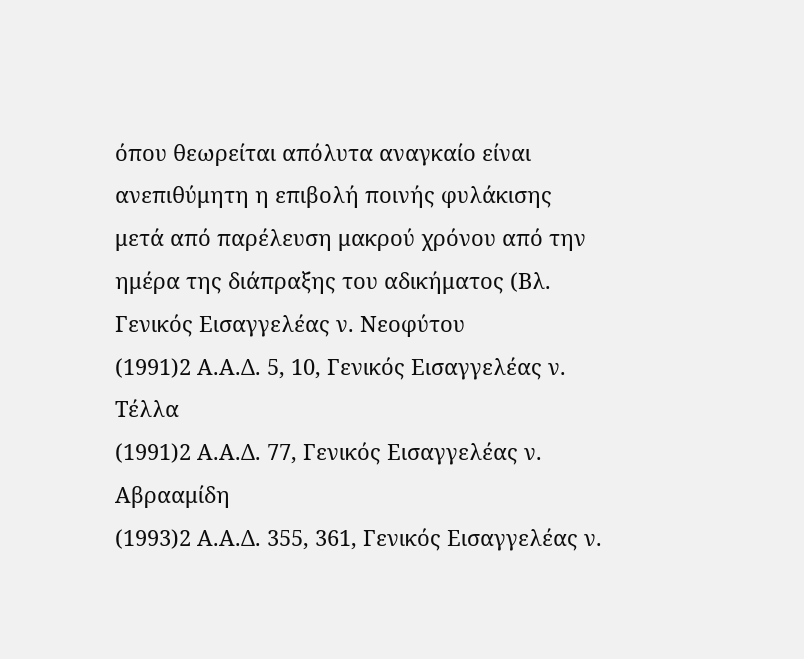όπου θεωρείται απόλυτα αναγκαίο είναι ανεπιθύμητη η επιβολή ποινής φυλάκισης μετά από παρέλευση μακρού χρόνου από την ημέρα της διάπραξης του αδικήματος (Βλ. Γενικός Εισαγγελέας ν. Νεοφύτου
(1991)2 Α.Α.Δ. 5, 10, Γενικός Εισαγγελέας ν. Τέλλα
(1991)2 Α.Α.Δ. 77, Γενικός Εισαγγελέας ν. Αβρααμίδη
(1993)2 Α.Α.Δ. 355, 361, Γενικός Εισαγγελέας ν.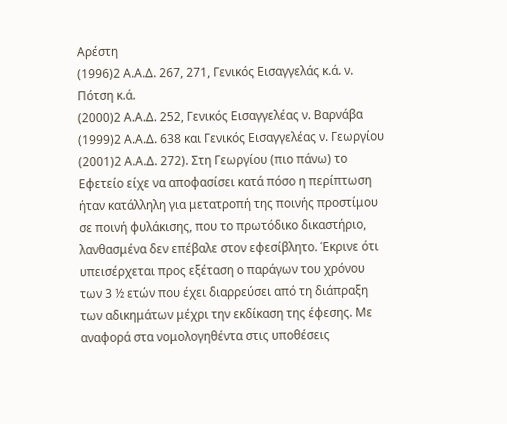Αρέστη
(1996)2 Α.Α.Δ. 267, 271, Γενικός Εισαγγελάς κ.ά. ν. Πότση κ.ά.
(2000)2 Α.Α.Δ. 252, Γενικός Εισαγγελέας ν. Βαρνάβα
(1999)2 Α.Α.Δ. 638 και Γενικός Εισαγγελέας ν. Γεωργίου
(2001)2 Α.Α.Δ. 272). Στη Γεωργίου (πιο πάνω) το Εφετείο είχε να αποφασίσει κατά πόσο η περίπτωση ήταν κατάλληλη για μετατροπή της ποινής προστίμου σε ποινή φυλάκισης, που το πρωτόδικο δικαστήριο, λανθασμένα δεν επέβαλε στον εφεσίβλητο. Έκρινε ότι υπεισέρχεται προς εξέταση ο παράγων του χρόνου των 3 ½ ετών που έχει διαρρεύσει από τη διάπραξη των αδικημάτων μέχρι την εκδίκαση της έφεσης. Με αναφορά στα νομολογηθέντα στις υποθέσεις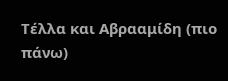Τέλλα και Αβρααμίδη (πιο πάνω)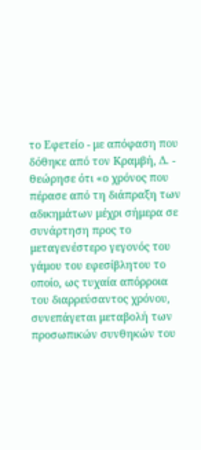το Εφετείο - με απόφαση που δόθηκε από τον Κραμβή, Δ. - θεώρησε ότι «ο χρόνος που πέρασε από τη διάπραξη των αδικημάτων μέχρι σήμερα σε συνάρτηση προς το μεταγενέστερο γεγονός του γάμου του εφεσίβλητου το οποίο, ως τυχαία απόρροια του διαρρεύσαντος χρόνου, συνεπάγεται μεταβολή των προσωπικών συνθηκών του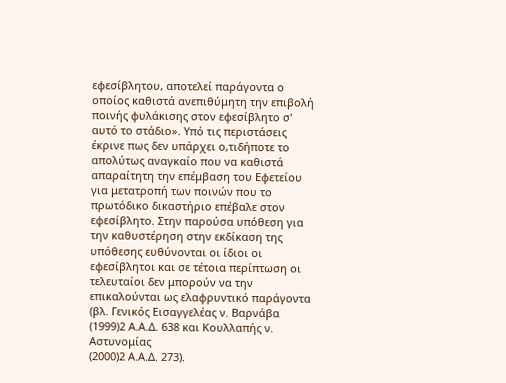εφεσίβλητου, αποτελεί παράγοντα ο οποίος καθιστά ανεπιθύμητη την επιβολή ποινής φυλάκισης στον εφεσίβλητο σ' αυτό το στάδιο». Υπό τις περιστάσεις έκρινε πως δεν υπάρχει ο,τιδήποτε το απολύτως αναγκαίο που να καθιστά απαραίτητη την επέμβαση του Εφετείου για μετατροπή των ποινών που το πρωτόδικο δικαστήριο επέβαλε στον εφεσίβλητο. Στην παρούσα υπόθεση για την καθυστέρηση στην εκδίκαση της υπόθεσης ευθύνονται οι ίδιοι οι εφεσίβλητοι και σε τέτοια περίπτωση οι τελευταίοι δεν μπορούν να την επικαλούνται ως ελαφρυντικό παράγοντα (βλ. Γενικός Εισαγγελέας ν. Βαρνάβα
(1999)2 Α.Α.Δ. 638 και Κουλλαπής ν. Αστυνομίας
(2000)2 Α.Α.Δ. 273).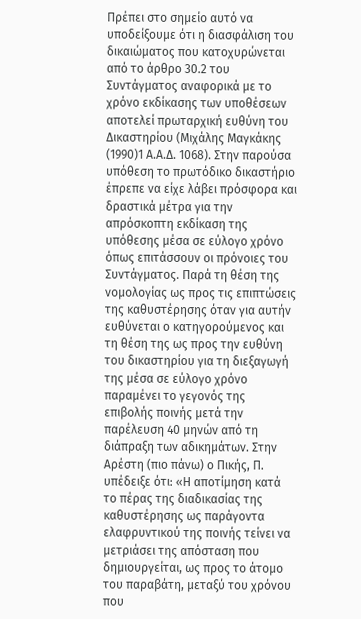Πρέπει στο σημείο αυτό να υποδείξουμε ότι η διασφάλιση του δικαιώματος που κατοχυρώνεται από το άρθρο 30.2 του Συντάγματος αναφορικά με το χρόνο εκδίκασης των υποθέσεων αποτελεί πρωταρχική ευθύνη του Δικαστηρίου (Μιχάλης Μαγκάκης
(1990)1 Α.Α.Δ. 1068). Στην παρούσα υπόθεση το πρωτόδικο δικαστήριο έπρεπε να είχε λάβει πρόσφορα και δραστικά μέτρα για την απρόσκοπτη εκδίκαση της υπόθεσης μέσα σε εύλογο χρόνο όπως επιτάσσουν οι πρόνοιες του Συντάγματος. Παρά τη θέση της νομολογίας ως προς τις επιπτώσεις της καθυστέρησης όταν για αυτήν ευθύνεται ο κατηγορούμενος και τη θέση της ως προς την ευθύνη του δικαστηρίου για τη διεξαγωγή της μέσα σε εύλογο χρόνο παραμένει το γεγονός της επιβολής ποινής μετά την παρέλευση 40 μηνών από τη διάπραξη των αδικημάτων. Στην Αρέστη (πιο πάνω) ο Πικής, Π. υπέδειξε ότι: «Η αποτίμηση κατά το πέρας της διαδικασίας της καθυστέρησης ως παράγοντα ελαφρυντικού της ποινής τείνει να μετριάσει της απόσταση που δημιουργείται, ως προς το άτομο του παραβάτη, μεταξύ του χρόνου που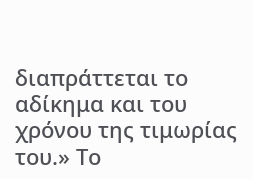διαπράττεται το αδίκημα και του χρόνου της τιμωρίας του.» Το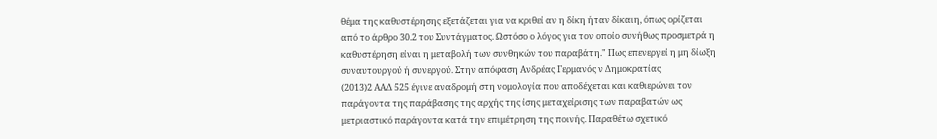θέμα της καθυστέρησης εξετάζεται για να κριθεί αν η δίκη ήταν δίκαιη, όπως ορίζεται από το άρθρο 30.2 του Συντάγματος. Ωστόσο ο λόγος για τον οποίο συνήθως προσμετρά η καθυστέρηση είναι η μεταβολή των συνθηκών του παραβάτη." Πως επενεργεί η μη δίωξη συναυτουργού ή συνεργού. Στην απόφαση Ανδρέας Γερμανός ν Δημοκρατίας
(2013)2 ΑΑΔ 525 έγινε αναδρομή στη νομολογία που αποδέχεται και καθιερώνει τον παράγοντα της παράβασης της αρχής της ίσης μεταχείρισης των παραβατών ως μετριαστικό παράγοντα κατά την επιμέτρηση της ποινής. Παραθέτω σχετικό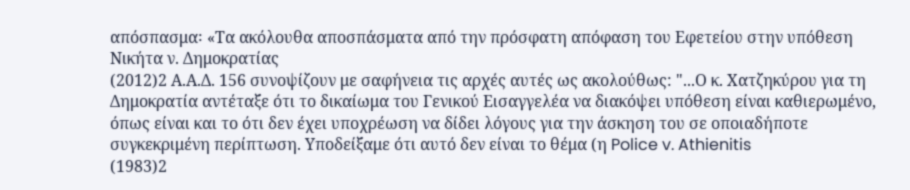απόσπασμα꞉ «Τα ακόλουθα αποσπάσματα από την πρόσφατη απόφαση του Εφετείου στην υπόθεση Νικήτα ν. Δημοκρατίας
(2012)2 Α.Α.Δ. 156 συνοψίζουν με σαφήνεια τις αρχές αυτές ως ακολούθως: "...Ο κ. Χατζηκύρου για τη Δημοκρατία αντέταξε ότι το δικαίωμα του Γενικού Εισαγγελέα να διακόψει υπόθεση είναι καθιερωμένο, όπως είναι και το ότι δεν έχει υποχρέωση να δίδει λόγους για την άσκηση του σε οποιαδήποτε συγκεκριμένη περίπτωση. Υποδείξαμε ότι αυτό δεν είναι το θέμα (η Police v. Athienitis
(1983)2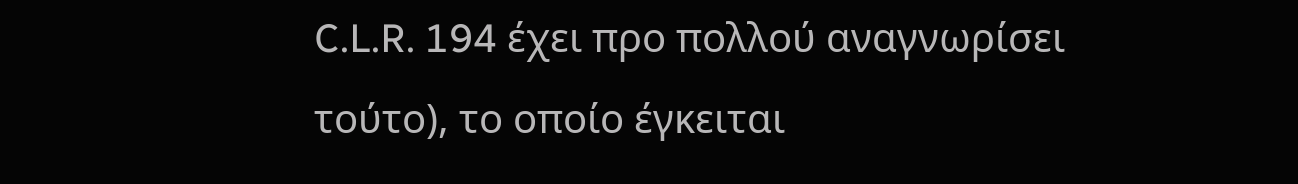C.L.R. 194 έχει προ πολλού αναγνωρίσει τούτο), το οποίο έγκειται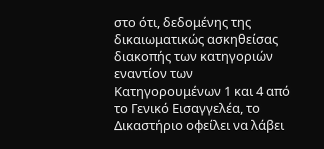στο ότι, δεδομένης της δικαιωματικώς ασκηθείσας διακοπής των κατηγοριών εναντίον των Κατηγορουμένων 1 και 4 από το Γενικό Εισαγγελέα, το Δικαστήριο οφείλει να λάβει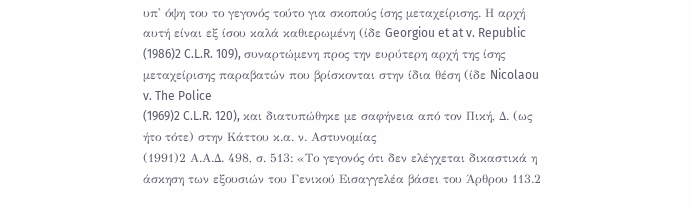υπ' όψη του το γεγονός τούτο για σκοπούς ίσης μεταχείρισης. Η αρχή αυτή είναι εξ ίσου καλά καθιερωμένη (ίδε Georgiou et at v. Republic
(1986)2 C.L.R. 109), συναρτώμενη προς την ευρύτερη αρχή της ίσης μεταχείρισης παραβατών που βρίσκονται στην ίδια θέση (ίδε Nicolaou v. The Police
(1969)2 C.L.R. 120), και διατυπώθηκε με σαφήνεια από τον Πική, Δ. (ως ήτο τότε) στην Κάττου κ.α. ν. Αστυνομίας
(1991)2 Α.Α.Δ. 498, σ. 513: «Το γεγονός ότι δεν ελέγχεται δικαστικά η άσκηση των εξουσιών του Γενικού Εισαγγελέα βάσει του Άρθρου 113.2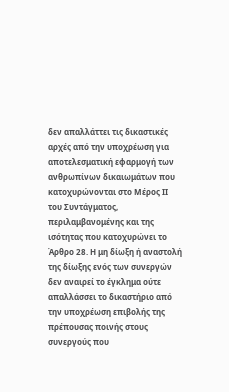δεν απαλλάττει τις δικαστικές αρχές από την υποχρέωση για αποτελεσματική εφαρμογή των ανθρωπίνων δικαιωμάτων που κατοχυρώνονται στο Μέρος ΙΙ του Συντάγματος, περιλαμβανομένης και της ισότητας που κατοχυρώνει το Άρθρο 28. Η μη δίωξη ή αναστολή της δίωξης ενός των συνεργών δεν αναιρεί το έγκλημα ούτε απαλλάσσει το δικαστήριο από την υποχρέωση επιβολής της πρέπουσας ποινής στους συνεργούς που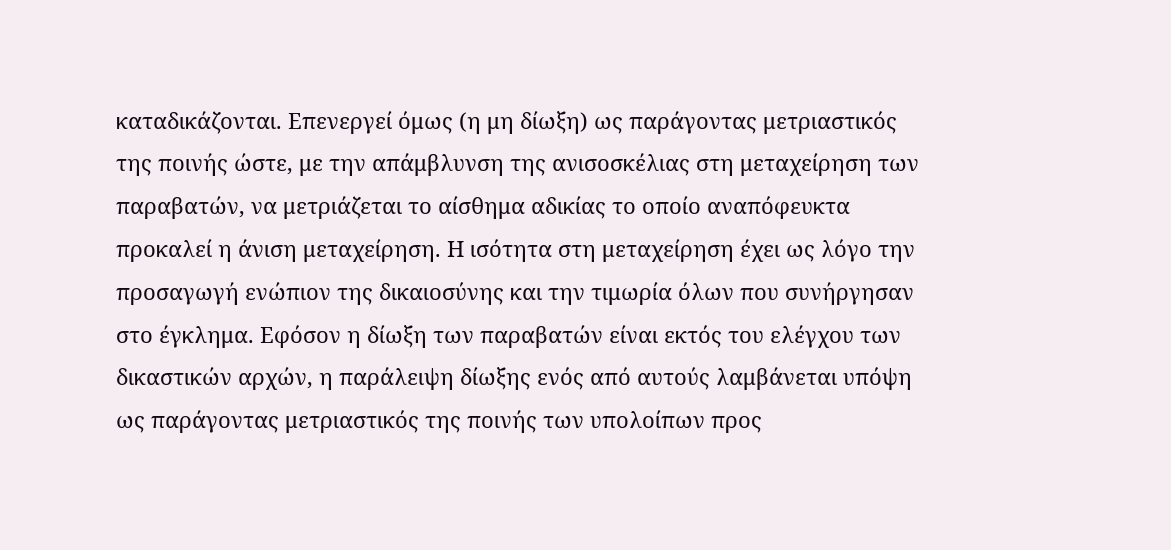καταδικάζονται. Επενεργεί όμως (η μη δίωξη) ως παράγοντας μετριαστικός της ποινής ώστε, με την απάμβλυνση της ανισοσκέλιας στη μεταχείρηση των παραβατών, να μετριάζεται το αίσθημα αδικίας το οποίο αναπόφευκτα προκαλεί η άνιση μεταχείρηση. Η ισότητα στη μεταχείρηση έχει ως λόγο την προσαγωγή ενώπιον της δικαιοσύνης και την τιμωρία όλων που συνήργησαν στο έγκλημα. Εφόσον η δίωξη των παραβατών είναι εκτός του ελέγχου των δικαστικών αρχών, η παράλειψη δίωξης ενός από αυτούς λαμβάνεται υπόψη ως παράγοντας μετριαστικός της ποινής των υπολοίπων προς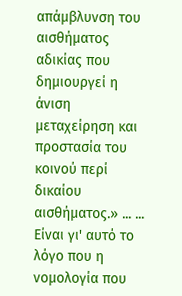απάμβλυνση του αισθήματος αδικίας που δημιουργεί η άνιση μεταχείρηση και προστασία του κοινού περί δικαίου αισθήματος.» ... ... Είναι γι' αυτό το λόγο που η νομολογία που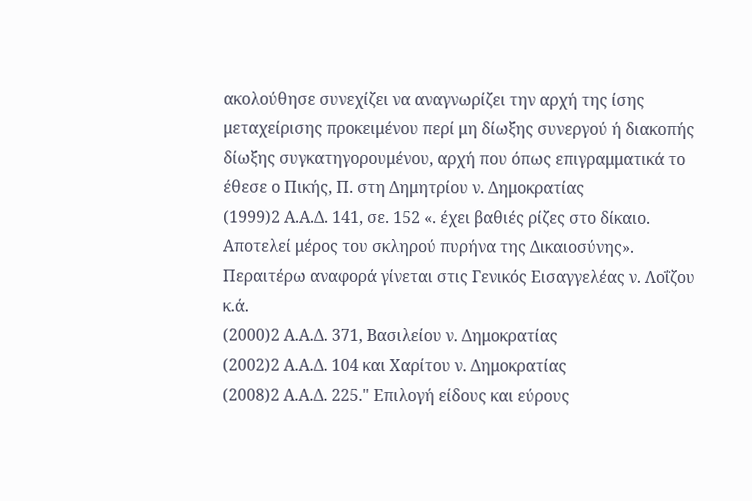ακολούθησε συνεχίζει να αναγνωρίζει την αρχή της ίσης μεταχείρισης προκειμένου περί μη δίωξης συνεργού ή διακοπής δίωξης συγκατηγορουμένου, αρχή που όπως επιγραμματικά το έθεσε ο Πικής, Π. στη Δημητρίου ν. Δημοκρατίας
(1999)2 Α.Α.Δ. 141, σε. 152 «. έχει βαθιές ρίζες στο δίκαιο. Αποτελεί μέρος του σκληρού πυρήνα της Δικαιοσύνης». Περαιτέρω αναφορά γίνεται στις Γενικός Εισαγγελέας ν. Λοΐζου κ.ά.
(2000)2 Α.Α.Δ. 371, Βασιλείου ν. Δημοκρατίας
(2002)2 Α.Α.Δ. 104 και Χαρίτου ν. Δημοκρατίας
(2008)2 Α.Α.Δ. 225." Επιλογή είδους και εύρους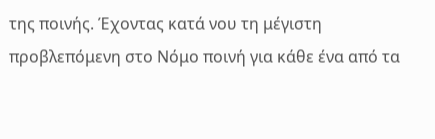της ποινής. Έχοντας κατά νου τη μέγιστη προβλεπόμενη στο Νόμο ποινή για κάθε ένα από τα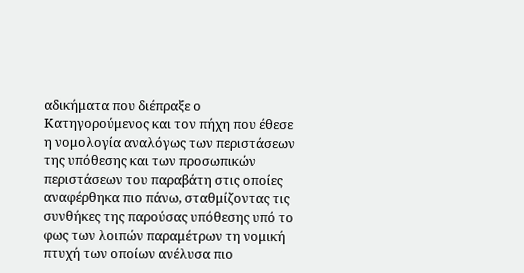αδικήματα που διέπραξε ο Κατηγορούμενος και τον πήχη που έθεσε η νομολογία αναλόγως των περιστάσεων της υπόθεσης και των προσωπικών περιστάσεων του παραβάτη στις οποίες αναφέρθηκα πιο πάνω, σταθμίζοντας τις συνθήκες της παρούσας υπόθεσης υπό το φως των λοιπών παραμέτρων τη νομική πτυχή των οποίων ανέλυσα πιο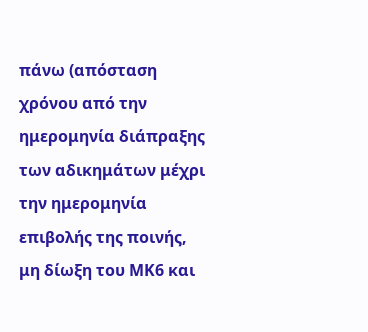πάνω (απόσταση χρόνου από την ημερομηνία διάπραξης των αδικημάτων μέχρι την ημερομηνία επιβολής της ποινής, μη δίωξη του ΜΚ6 και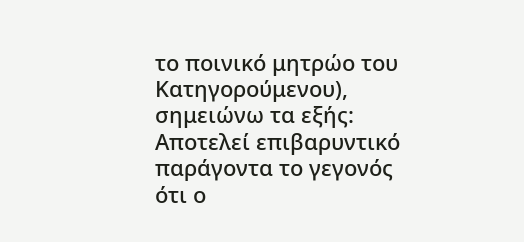το ποινικό μητρώο του Κατηγορούμενου), σημειώνω τα εξής: Αποτελεί επιβαρυντικό παράγοντα το γεγονός ότι ο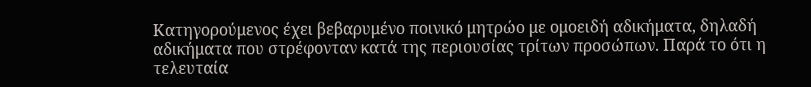Κατηγορούμενος έχει βεβαρυμένο ποινικό μητρώο με ομοειδή αδικήματα, δηλαδή αδικήματα που στρέφονταν κατά της περιουσίας τρίτων προσώπων. Παρά το ότι η τελευταία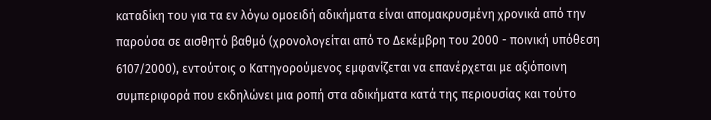καταδίκη του για τα εν λόγω ομοειδή αδικήματα είναι απομακρυσμένη χρονικά από την παρούσα σε αισθητό βαθμό (χρονολογείται από το Δεκέμβρη του 2000 - ποινική υπόθεση 6107/2000), εντούτοις ο Κατηγορούμενος εμφανίζεται να επανέρχεται με αξιόποινη συμπεριφορά που εκδηλώνει μια ροπή στα αδικήματα κατά της περιουσίας και τούτο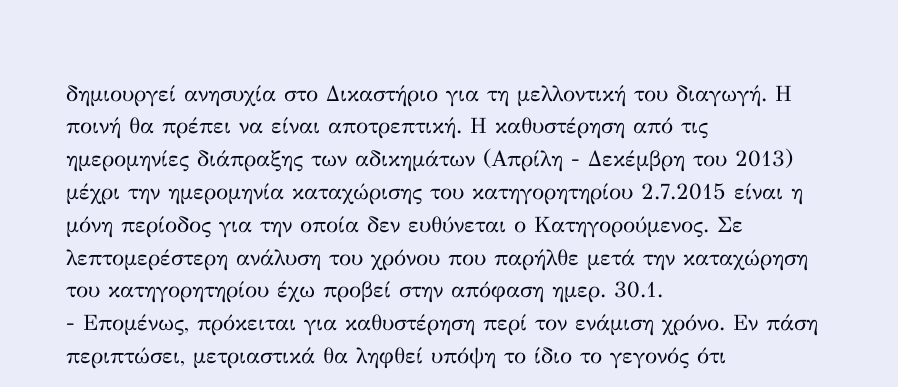δημιουργεί ανησυχία στο Δικαστήριο για τη μελλοντική του διαγωγή. Η ποινή θα πρέπει να είναι αποτρεπτική. Η καθυστέρηση από τις ημερομηνίες διάπραξης των αδικημάτων (Απρίλη - Δεκέμβρη του 2013) μέχρι την ημερομηνία καταχώρισης του κατηγορητηρίου 2.7.2015 είναι η μόνη περίοδος για την οποία δεν ευθύνεται ο Κατηγορούμενος. Σε λεπτομερέστερη ανάλυση του χρόνου που παρήλθε μετά την καταχώρηση του κατηγορητηρίου έχω προβεί στην απόφαση ημερ. 30.1.
- Επομένως, πρόκειται για καθυστέρηση περί τον ενάμιση χρόνο. Εν πάση περιπτώσει, μετριαστικά θα ληφθεί υπόψη το ίδιο το γεγονός ότι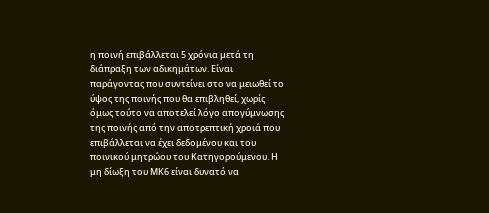η ποινή επιβάλλεται 5 χρόνια μετά τη διάπραξη των αδικημάτων. Είναι παράγοντας που συντείνει στο να μειωθεί το ύψος της ποινής που θα επιβληθεί, χωρίς όμως τούτο να αποτελεί λόγο απογύμνωσης της ποινής από την αποτρεπτική χροιά που επιβάλλεται να έχει δεδομένου και του ποινικού μητρώου του Κατηγορούμενου. Η μη δίωξη του ΜΚ6 είναι δυνατό να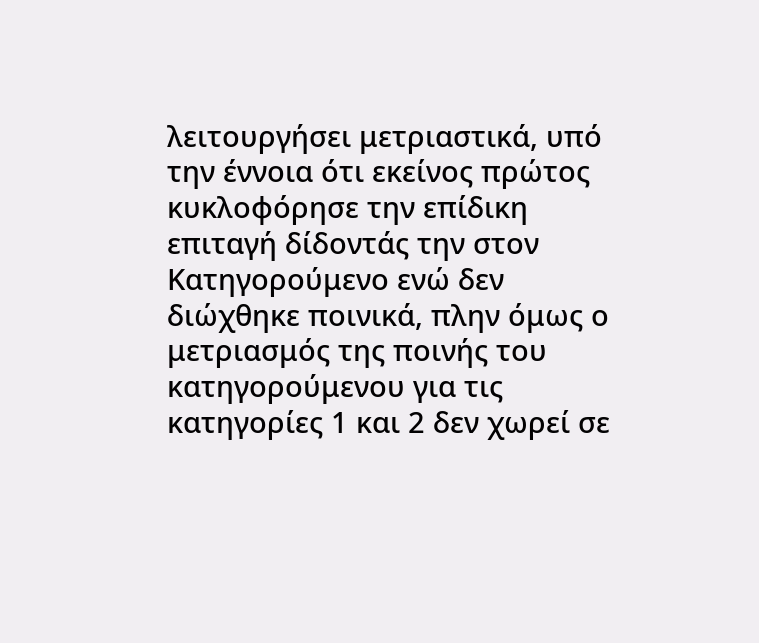λειτουργήσει μετριαστικά, υπό την έννοια ότι εκείνος πρώτος κυκλοφόρησε την επίδικη επιταγή δίδοντάς την στον Κατηγορούμενο ενώ δεν διώχθηκε ποινικά, πλην όμως ο μετριασμός της ποινής του κατηγορούμενου για τις κατηγορίες 1 και 2 δεν χωρεί σε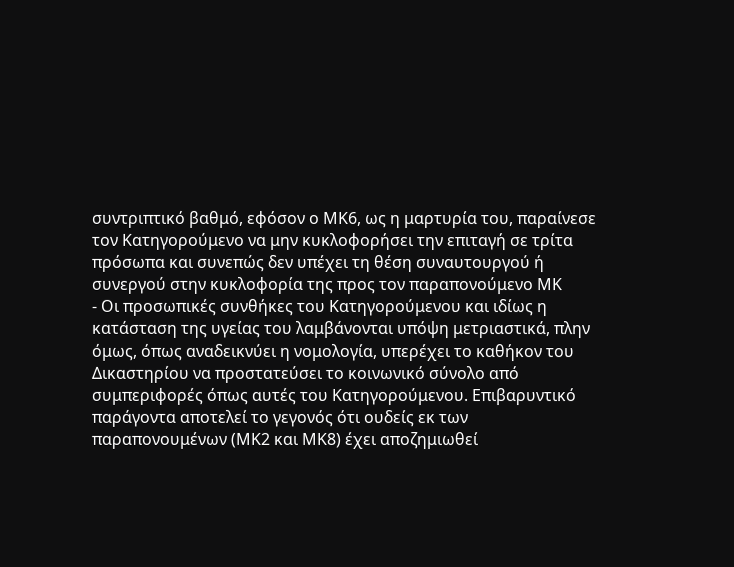συντριπτικό βαθμό, εφόσον ο ΜΚ6, ως η μαρτυρία του, παραίνεσε τον Κατηγορούμενο να μην κυκλοφορήσει την επιταγή σε τρίτα πρόσωπα και συνεπώς δεν υπέχει τη θέση συναυτουργού ή συνεργού στην κυκλοφορία της προς τον παραπονούμενο ΜΚ
- Οι προσωπικές συνθήκες του Κατηγορούμενου και ιδίως η κατάσταση της υγείας του λαμβάνονται υπόψη μετριαστικά, πλην όμως, όπως αναδεικνύει η νομολογία, υπερέχει το καθήκον του Δικαστηρίου να προστατεύσει το κοινωνικό σύνολο από συμπεριφορές όπως αυτές του Κατηγορούμενου. Επιβαρυντικό παράγοντα αποτελεί το γεγονός ότι ουδείς εκ των παραπονουμένων (ΜΚ2 και ΜΚ8) έχει αποζημιωθεί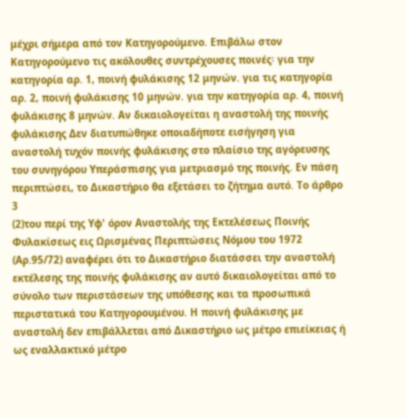μέχρι σήμερα από τον Κατηγορούμενο. Επιβάλω στον Κατηγορούμενο τις ακόλουθες συντρέχουσες ποινές꞉ για την κατηγορία αρ. 1, ποινή φυλάκισης 12 μηνών. για τις κατηγορία αρ. 2, ποινή φυλάκισης 10 μηνών. για την κατηγορία αρ. 4, ποινή φυλάκισης 8 μηνών. Αν δικαιολογείται η αναστολή της ποινής φυλάκισης Δεν διατυπώθηκε οποιαδήποτε εισήγηση για αναστολή τυχόν ποινής φυλάκισης στο πλαίσιο της αγόρευσης του συνηγόρου Υπεράσπισης για μετριασμό της ποινής. Εν πάση περιπτώσει, το Δικαστήριο θα εξετάσει το ζήτημα αυτό. Το άρθρο 3
(2)του περί της Υφ' όρον Αναστολής της Εκτελέσεως Ποινής Φυλακίσεως εις Ωρισμένας Περιπτώσεις Νόμου του 1972 (Αρ.95/72) αναφέρει ότι το Δικαστήριο διατάσσει την αναστολή εκτέλεσης της ποινής φυλάκισης αν αυτό δικαιολογείται από το σύνολο των περιστάσεων της υπόθεσης και τα προσωπικά περιστατικά του Κατηγορουμένου. Η ποινή φυλάκισης με αναστολή δεν επιβάλλεται από Δικαστήριο ως μέτρο επιείκειας ή ως εναλλακτικό μέτρο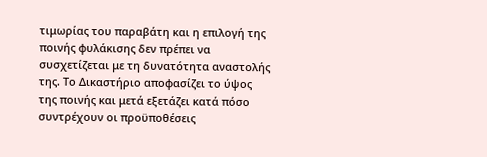τιμωρίας του παραβάτη και η επιλογή της ποινής φυλάκισης δεν πρέπει να συσχετίζεται με τη δυνατότητα αναστολής της. Το Δικαστήριο αποφασίζει το ύψος της ποινής και μετά εξετάζει κατά πόσο συντρέχουν οι προϋποθέσεις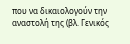που να δικαιολογούν την αναστολή της (βλ. Γενικός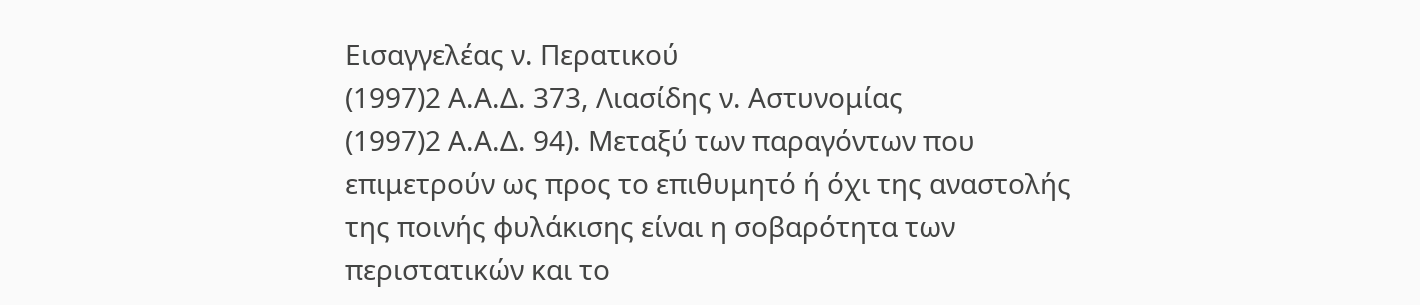Εισαγγελέας ν. Περατικού
(1997)2 Α.Α.Δ. 373, Λιασίδης ν. Αστυνομίας
(1997)2 Α.Α.Δ. 94). Μεταξύ των παραγόντων που επιμετρούν ως προς το επιθυμητό ή όχι της αναστολής της ποινής φυλάκισης είναι η σοβαρότητα των περιστατικών και το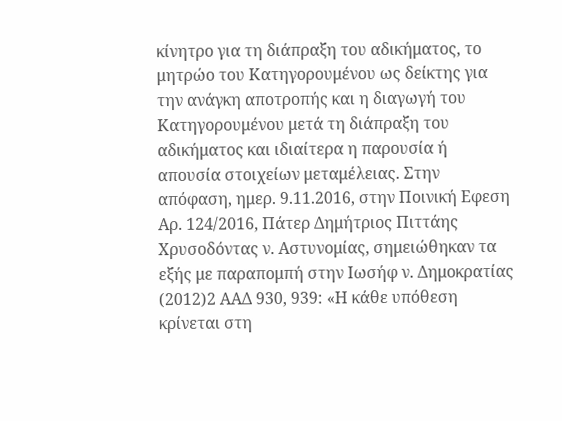κίνητρο για τη διάπραξη του αδικήματος, το μητρώο του Κατηγορουμένου ως δείκτης για την ανάγκη αποτροπής και η διαγωγή του Κατηγορουμένου μετά τη διάπραξη του αδικήματος και ιδιαίτερα η παρουσία ή απουσία στοιχείων μεταμέλειας. Στην απόφαση, ημερ. 9.11.2016, στην Ποινική Εφεση Αρ. 124/2016, Πάτερ Δημήτριος Πιττάης Χρυσοδόντας ν. Αστυνομίας, σημειώθηκαν τα εξής με παραπομπή στην Ιωσήφ ν. Δημοκρατίας
(2012)2 ΑΑΔ 930, 939: «Η κάθε υπόθεση κρίνεται στη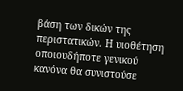βάση των δικών της περιστατικών. Η υιοθέτηση οποιουδήποτε γενικού κανόνα θα συνιστούσε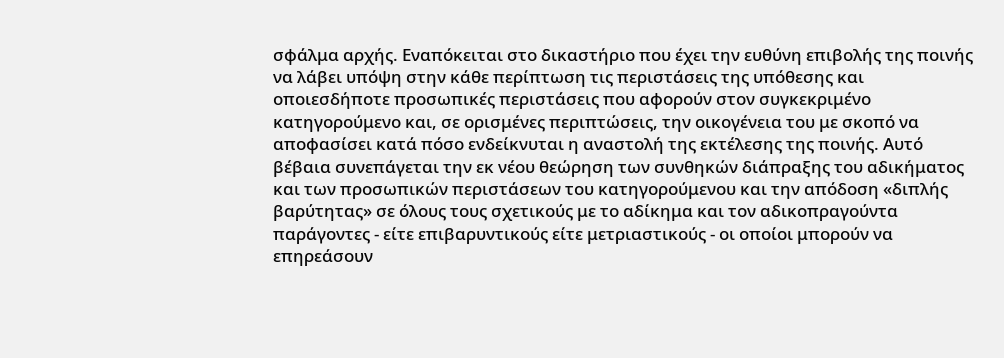σφάλμα αρχής. Εναπόκειται στο δικαστήριο που έχει την ευθύνη επιβολής της ποινής να λάβει υπόψη στην κάθε περίπτωση τις περιστάσεις της υπόθεσης και οποιεσδήποτε προσωπικές περιστάσεις που αφορούν στον συγκεκριμένο κατηγορούμενο και, σε ορισμένες περιπτώσεις, την οικογένεια του με σκοπό να αποφασίσει κατά πόσο ενδείκνυται η αναστολή της εκτέλεσης της ποινής. Αυτό βέβαια συνεπάγεται την εκ νέου θεώρηση των συνθηκών διάπραξης του αδικήματος και των προσωπικών περιστάσεων του κατηγορούμενου και την απόδοση «διπλής βαρύτητας» σε όλους τους σχετικούς με το αδίκημα και τον αδικοπραγούντα παράγοντες - είτε επιβαρυντικούς είτε μετριαστικούς - οι οποίοι μπορούν να επηρεάσουν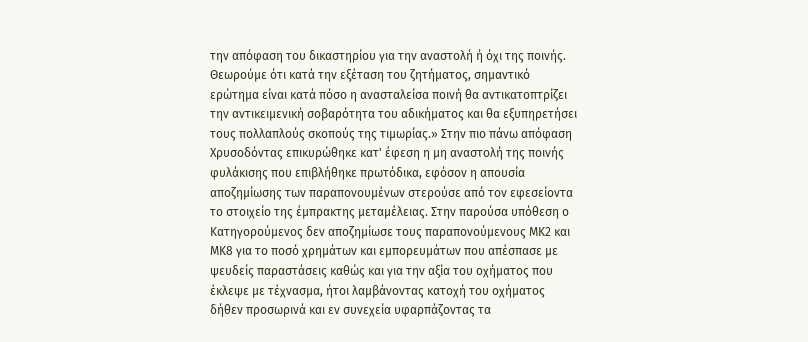την απόφαση του δικαστηρίου για την αναστολή ή όχι της ποινής. Θεωρούμε ότι κατά την εξέταση του ζητήματος, σημαντικό ερώτημα είναι κατά πόσο η ανασταλείσα ποινή θα αντικατοπτρίζει την αντικειμενική σοβαρότητα του αδικήματος και θα εξυπηρετήσει τους πολλαπλούς σκοπούς της τιμωρίας.» Στην πιο πάνω απόφαση Χρυσοδόντας επικυρώθηκε κατ' έφεση η μη αναστολή της ποινής φυλάκισης που επιβλήθηκε πρωτόδικα, εφόσον η απουσία αποζημίωσης των παραπονουμένων στερούσε από τον εφεσείοντα το στοιχείο της έμπρακτης μεταμέλειας. Στην παρούσα υπόθεση ο Κατηγορούμενος δεν αποζημίωσε τους παραπονούμενους ΜΚ2 και ΜΚ8 για το ποσό χρημάτων και εμπορευμάτων που απέσπασε με ψευδείς παραστάσεις καθώς και για την αξία του οχήματος που έκλεψε με τέχνασμα, ήτοι λαμβάνοντας κατοχή του οχήματος δήθεν προσωρινά και εν συνεχεία υφαρπάζοντας τα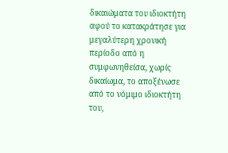δικαιώματα του ιδιοκτήτη αφού το κατακράτησε για μεγαλύτερη χρονική περίοδο από η συμφωνηθείσα, χωρίς δικαίωμα, το αποξένωσε από το νόμιμο ιδιοκτήτη του,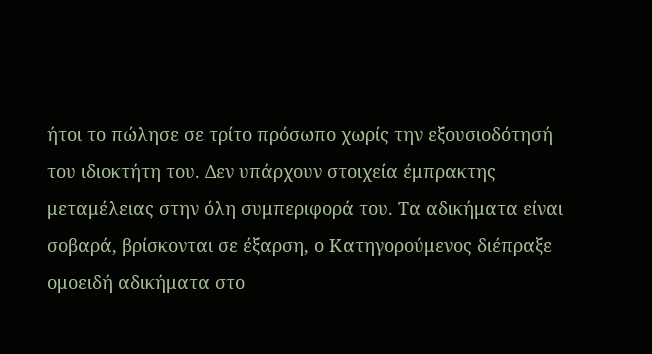ήτοι το πώλησε σε τρίτο πρόσωπο χωρίς την εξουσιοδότησή του ιδιοκτήτη του. Δεν υπάρχουν στοιχεία έμπρακτης μεταμέλειας στην όλη συμπεριφορά του. Τα αδικήματα είναι σοβαρά, βρίσκονται σε έξαρση, ο Κατηγορούμενος διέπραξε ομοειδή αδικήματα στο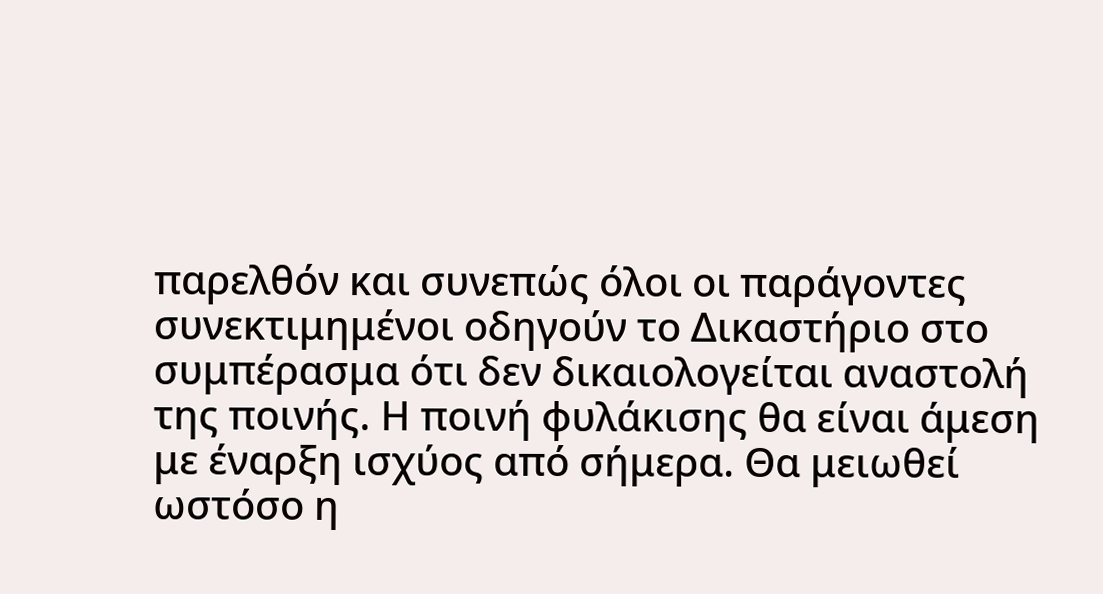παρελθόν και συνεπώς όλοι οι παράγοντες συνεκτιμημένοι οδηγούν το Δικαστήριο στο συμπέρασμα ότι δεν δικαιολογείται αναστολή της ποινής. Η ποινή φυλάκισης θα είναι άμεση με έναρξη ισχύος από σήμερα. Θα μειωθεί ωστόσο η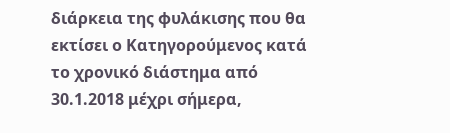διάρκεια της φυλάκισης που θα εκτίσει ο Κατηγορούμενος κατά το χρονικό διάστημα από 30.1.2018 μέχρι σήμερα,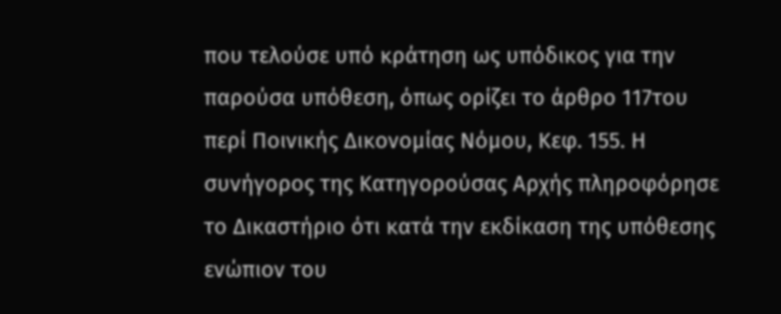που τελούσε υπό κράτηση ως υπόδικος για την παρούσα υπόθεση, όπως ορίζει το άρθρο 117του περί Ποινικής Δικονομίας Νόμου, Κεφ. 155. Η συνήγορος της Κατηγορούσας Αρχής πληροφόρησε το Δικαστήριο ότι κατά την εκδίκαση της υπόθεσης ενώπιον του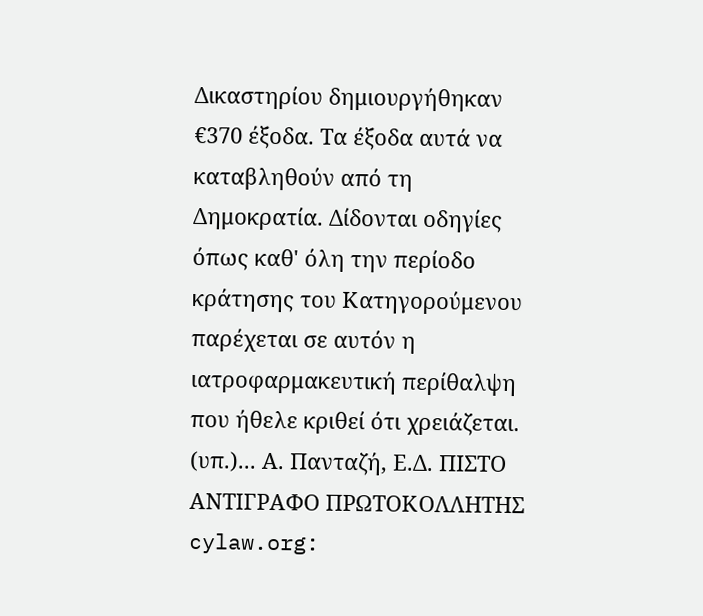Δικαστηρίου δημιουργήθηκαν €370 έξοδα. Τα έξοδα αυτά να καταβληθούν από τη Δημοκρατία. Δίδονται οδηγίες όπως καθ' όλη την περίοδο κράτησης του Κατηγορούμενου παρέχεται σε αυτόν η ιατροφαρμακευτική περίθαλψη που ήθελε κριθεί ότι χρειάζεται. (υπ.)... Α. Πανταζή, Ε.Δ. ΠΙΣΤΟ ΑΝΤΙΓΡΑΦΟ ΠΡΩΤΟΚΟΛΛΗΤΗΣ cylaw.org: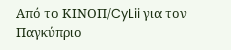Από το ΚΙΝOΠ/CyLii για τον Παγκύπριο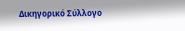Δικηγορικό Σύλλογο